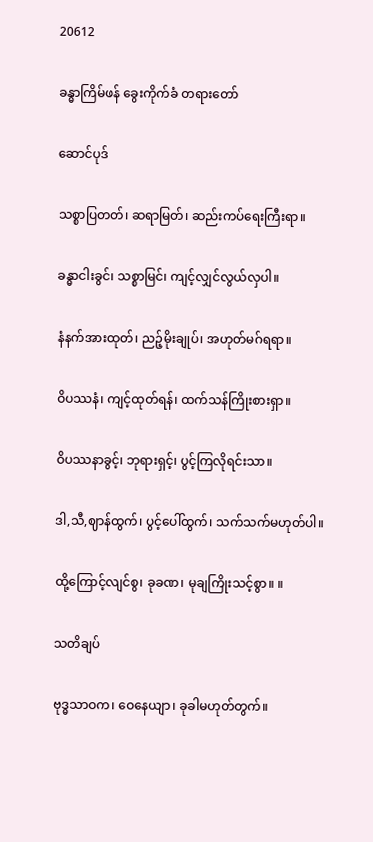20612

ခန္ဓာကြိမ်ဖန် ခွေးကိုက်ခံ တရားတော်

ဆောင်ပုဒ်

သစ္စာပြတတ်၊ ဆရာမြတ်၊ ဆည်းကပ်ရေးကြီးရာ။

ခန္ဓာငါးခွင်၊ သစ္စာမြင်၊ ကျင့်လျှင်လွယ်လှပါ။

နံနက်အားထုတ်၊ ညဉ့်မိုးချုပ်၊ အဟုတ်မဂ်ရရာ။

ဝိပဿနံ၊ ကျင့်ထုတ်ရန်၊ ထက်သန်ကြိုးစားရှာ။

ဝိပဿနာခွင့်၊ ဘုရားရှင့်၊ ပွင့်ကြလိုရင်းသာ။

ဒါ,သီ,ဈာန်ထွက်၊ ပွင့်ပေါ်ထွက်၊ သက်သက်မဟုတ်ပါ။

ထို့ကြောင့်လျင်စွ၊ ခုခဏ၊ မုချကြိုးသင့်စွာ။ ။

သတိချပ်

ဗုဒ္ဓသာဝက၊ ဝေနေယျာ၊ ခုခါမဟုတ်တွက်။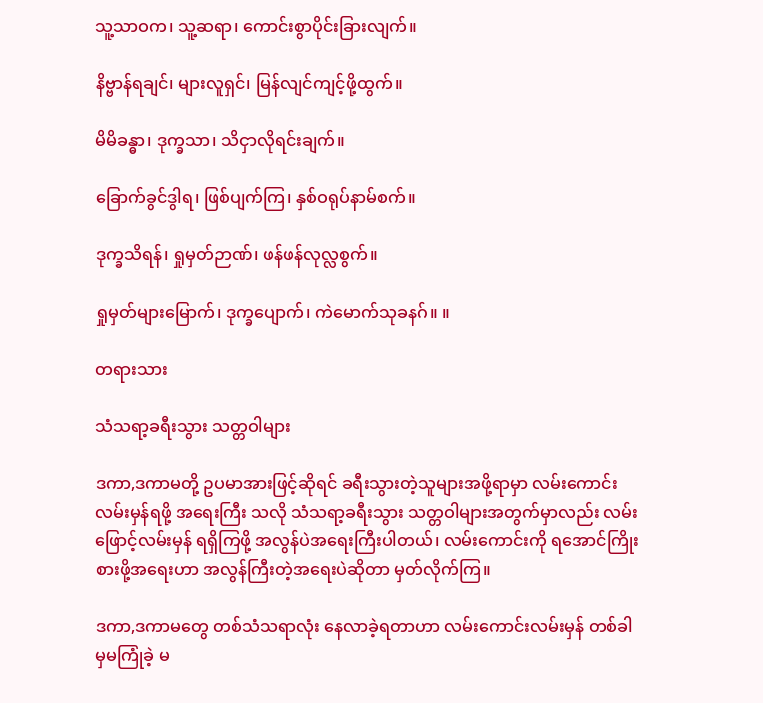သူ့သာဝက၊ သူ့ဆရာ၊ ကောင်းစွာပိုင်းခြားလျက်။

နိဗ္ဗာန်ရချင်၊ များလူရှင်၊ မြန်လျင်ကျင့်ဖို့ထွက်။

မိမိခန္ဓာ၊ ဒုက္ခသာ၊ သိငှာလိုရင်းချက်။

ခြောက်ခွင်ဒွါရ၊ ဖြစ်ပျက်ကြ၊ နှစ်ဝရုပ်နာမ်စက်။

ဒုက္ခသိရန်၊ ရှုမှတ်ဉာဏ်၊ ဖန်ဖန်လုလ္လစွက်။

ရှုမှတ်များမြောက်၊ ဒုက္ခပျောက်၊ ကဲမောက်သုခနဂ်။ ။

တရားသား

သံသရာ့ခရီးသွား သတ္တဝါများ

ဒကာ,ဒကာမတို့ ဥပမာအားဖြင့်ဆိုရင် ခရီးသွားတဲ့သူများအဖို့ရာမှာ လမ်းကောင်းလမ်းမှန်ရဖို့ အရေးကြီး သလို သံသရာ့ခရီးသွား သတ္တဝါများအတွက်မှာလည်း လမ်းဖြောင့်လမ်းမှန် ရရှိကြဖို့ အလွန်ပဲအရေးကြီးပါတယ်၊ လမ်းကောင်းကို ရအောင်ကြိုးစားဖို့အရေးဟာ အလွန်ကြီးတဲ့အရေးပဲဆိုတာ မှတ်လိုက်ကြ။

ဒကာ,ဒကာမတွေ တစ်သံသရာလုံး နေလာခဲ့ရတာဟာ လမ်းကောင်းလမ်းမှန် တစ်ခါမှမကြုံခဲ့ မ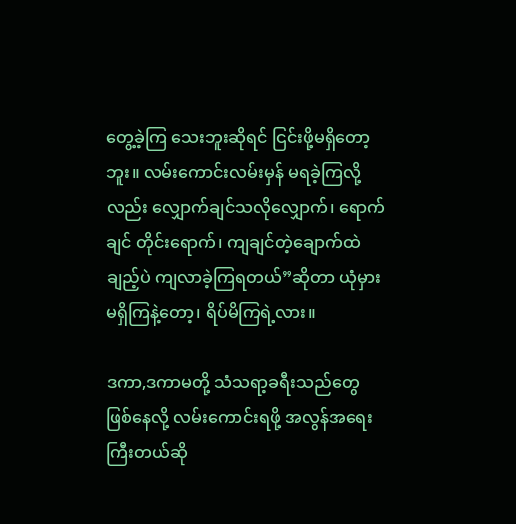တွေ့ခဲ့ကြ သေးဘူးဆိုရင် ငြင်းဖို့မရှိတော့ဘူး။ လမ်းကောင်းလမ်းမှန် မရခဲ့ကြလို့လည်း လျှောက်ချင်သလိုလျှောက်၊ ရောက်ချင် တိုင်းရောက်၊ ကျချင်တဲ့ချောက်ထဲချည့်ပဲ ကျလာခဲ့ကြရတယ်”ဆိုတာ ယုံမှားမရှိကြနဲ့တော့၊ ရိပ်မိကြရဲ့လား။

ဒကာ,ဒကာမတို့ သံသရာ့ခရီးသည်တွေ ဖြစ်နေလို့ လမ်းကောင်းရဖို့ အလွန်အရေးကြီးတယ်ဆို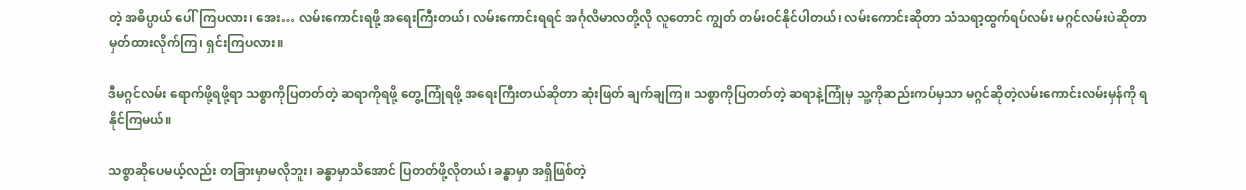တဲ့ အဓိပ္ပာယ် ပေါ်ကြပလား၊ အေး… လမ်းကောင်းရဖို့ အရေးကြီးတယ်၊ လမ်းကောင်းရရင် အင်္ဂုလိမာလတို့လို လူတောင် ကျွတ် တမ်းဝင်နိုင်ပါတယ်၊ လမ်းကောင်းဆိုတာ သံသရာ့ထွက်ရပ်လမ်း မဂ္ဂင်လမ်းပဲဆိုတာ မှတ်ထားလိုက်ကြ၊ ရှင်းကြပလား။

ဒီမဂ္ဂင်လမ်း ရောက်ဖို့ရဖို့ရာ သစ္စာကိုပြတတ်တဲ့ ဆရာကိုရဖို့ တွေ့ကြုံရဖို့ အရေးကြီးတယ်ဆိုတာ ဆုံးဖြတ် ချက်ချကြ။ သစ္စာကိုပြတတ်တဲ့ ဆရာနဲ့ကြုံမှ သူ့ကိုဆည်းကပ်မှသာ မဂ္ဂင်ဆိုတဲ့လမ်းကောင်းလမ်းမှန်ကို ရနိုင်ကြမယ်။

သစ္စာဆိုပေမယ့်လည်း တခြားမှာမလိုဘူး၊ ခန္ဓာမှာသိအောင် ပြတတ်ဖို့လိုတယ်၊ ခန္ဓာမှာ အရှိဖြစ်တဲ့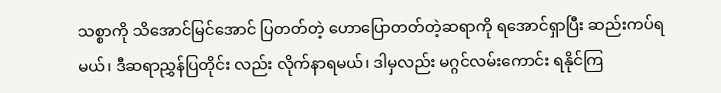သစ္စာကို သိအောင်မြင်အောင် ပြတတ်တဲ့ ဟောပြောတတ်တဲ့ဆရာကို ရအောင်ရှာပြီး ဆည်းကပ်ရမယ်၊ ဒီဆရာညွှန်ပြတိုင်း လည်း လိုက်နာရမယ်၊ ဒါမှလည်း မဂ္ဂင်လမ်းကောင်း ရနိုင်ကြ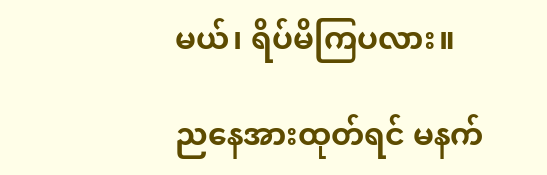မယ်၊ ရိပ်မိကြပလား။

ညနေအားထုတ်ရင် မနက်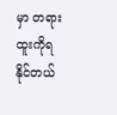မှာ တရားထူးကိုရနိုင်တယ်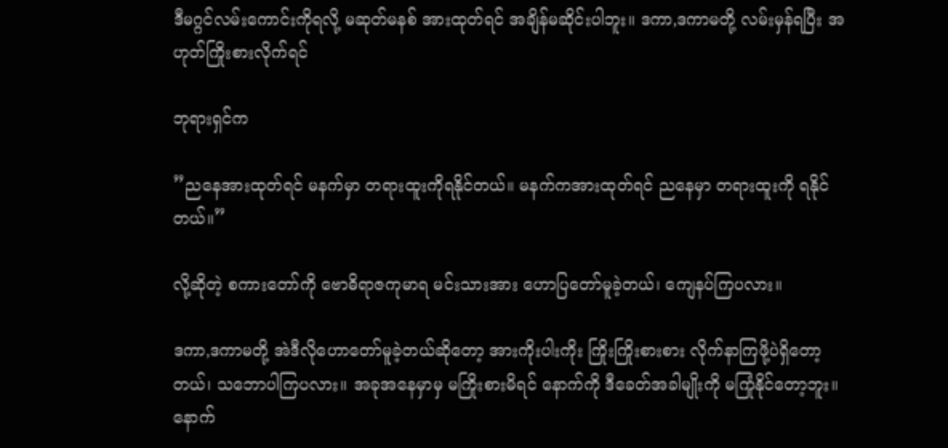ဒီမဂ္ဂင်လမ်းကောင်းကိုရလို့ မဆုတ်မနစ် အားထုတ်ရင် အချိန်မဆိုင်းပါဘူး။ ဒကာ,ဒကာမတို့ လမ်းမှန်ရပြီး အဟုတ်ကြိုးစားလိုက်ရင်

ဘုရားရှင်က

”ညနေအားထုတ်ရင် မနက်မှာ တရားထူးကိုရနိုင်တယ်။ မနက်ကအားထုတ်ရင် ညနေမှာ တရားထူးကို ရနိုင်တယ်။”

လို့ဆိုတဲ့ စကားတော်ကို ဗောဓိရာဇကုမာရ မင်းသားအား ဟောပြတော်မူခဲ့တယ်၊ ကျေနပ်ကြပလား။

ဒကာ,ဒကာမတို့ အဲဒီလိုဟောတော်မူခဲ့တယ်ဆိုတော့ အားကိုးပါးကိုး ကြိုးကြိုးစားစား လိုက်နာကြဖို့ပဲရှိတော့ တယ်၊ သဘောပါကြပလား။ အခုအနေမှာမှ မကြိုးစားမိရင် နောက်ကို ဒီခေတ်အခါမျိုးကို မကြုံနိုင်တော့ဘူး။ နောက်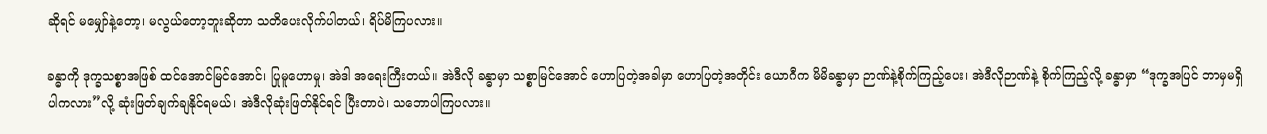ဆိုရင် မမျှော်နဲ့တော့၊ မလွယ်တော့ဘူးဆိုတာ သတိပေးလိုက်ပါတယ်၊ ရိပ်မိကြပလား။

ခန္ဓာကို ဒုက္ခသစ္စာအဖြစ် ထင်အောင်မြင်အောင်၊ ပြုမူဟောမှု၊ အဲဒါ အရေးကြီးတယ်။ အဲဒီလို ခန္ဓာမှာ သစ္စာမြင်အောင် ဟောပြတဲ့အခါမှာ ဟောပြတဲ့အတိုင်း ယောဂီက မိမိခန္ဓာမှာ ဉာဏ်နဲ့စိုက်ကြည့်ပေး၊ အဲဒီလိုဉာဏ်နဲ့ စိုက်ကြည့်လို့ ခန္ဓာမှာ “ဒုက္ခအပြင် ဘာမှမရှိပါကလား”လို့ ဆုံးဖြတ်ချက်ချနိုင်ရမယ်၊ အဲဒီလိုဆုံးဖြတ်နိုင်ရင် ပြီးတာပဲ၊ သဘောပါကြပလား။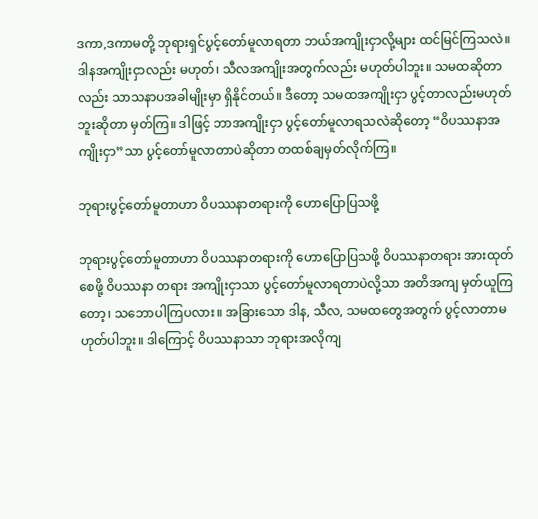ဒကာ,ဒကာမတို့ ဘုရားရှင်ပွင့်တော်မူလာရတာ ဘယ်အကျိုးငှာလို့များ ထင်မြင်ကြသလဲ။ ဒါနအကျိုးငှာလည်း မဟုတ်၊ သီလအကျိုးအတွက်လည်း မဟုတ်ပါဘူး။ သမထဆိုတာလည်း သာသနာပအခါမျိုးမှာ ရှိနိုင်တယ်။ ဒီတော့ သမထအကျိုးငှာ ပွင့်တာလည်းမဟုတ်ဘူးဆိုတာ မှတ်ကြ။ ဒါဖြင့် ဘာအကျိုးငှာ ပွင့်တော်မူလာရသလဲဆိုတော့ “ဝိပဿနာအကျိုးငှာ”သာ ပွင့်တော်မူလာတာပဲဆိုတာ တထစ်ချမှတ်လိုက်ကြ။

ဘုရားပွင့်တော်မူတာဟာ ဝိပဿနာတရားကို ဟောပြောပြသဖို့

ဘုရားပွင့်တော်မူတာဟာ ဝိပဿနာတရားကို ဟောပြောပြသဖို့ ဝိပဿနာတရား အားထုတ်စေဖို့ ဝိပဿနာ တရား အကျိုးငှာသာ ပွင့်တော်မူလာရတာပဲလို့သာ အတိအကျ မှတ်ယူကြတော့၊ သဘောပါကြပလား။ အခြားသော ဒါန, သီလ, သမထတွေအတွက် ပွင့်လာတာမဟုတ်ပါဘူး။ ဒါကြောင့် ဝိပဿနာသာ ဘုရားအလိုကျ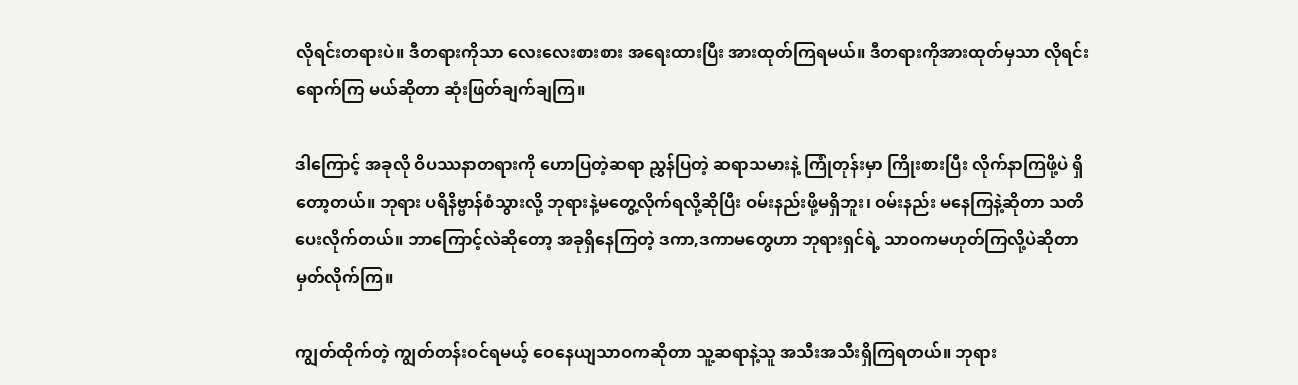လိုရင်းတရားပဲ။ ဒီတရားကိုသာ လေးလေးစားစား အရေးထားပြီး အားထုတ်ကြရမယ်။ ဒီတရားကိုအားထုတ်မှသာ လိုရင်းရောက်ကြ မယ်ဆိုတာ ဆုံးဖြတ်ချက်ချကြ။

ဒါကြောင့် အခုလို ဝိပဿနာတရားကို ဟောပြတဲ့ဆရာ ညွှန်ပြတဲ့ ဆရာသမားနဲ့ ကြုံတုန်းမှာ ကြိုးစားပြီး လိုက်နာကြဖို့ပဲ ရှိတော့တယ်။ ဘုရား ပရိနိဗ္ဗာန်စံသွားလို့ ဘုရားနဲ့မတွေ့လိုက်ရလို့ဆိုပြီး ဝမ်းနည်းဖို့မရှိဘူး၊ ဝမ်းနည်း မနေကြနဲ့ဆိုတာ သတိပေးလိုက်တယ်။ ဘာကြောင့်လဲဆိုတော့ အခုရှိနေကြတဲ့ ဒကာ,ဒကာမတွေဟာ ဘုရားရှင်ရဲ့ သာဝကမဟုတ်ကြလို့ပဲဆိုတာ မှတ်လိုက်ကြ။

ကျွတ်ထိုက်တဲ့ ကျွတ်တန်းဝင်ရမယ့် ဝေနေယျသာဝကဆိုတာ သူ့ဆရာနဲ့သူ အသီးအသီးရှိကြရတယ်။ ဘုရား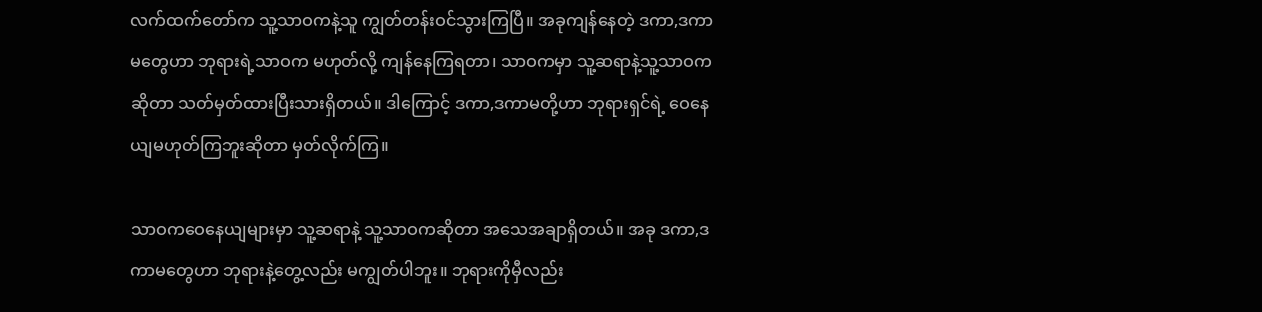လက်ထက်တော်က သူ့သာဝကနဲ့သူ ကျွတ်တန်းဝင်သွားကြပြီ။ အခုကျန်နေတဲ့ ဒကာ,ဒကာမတွေဟာ ဘုရားရဲ့သာဝက မဟုတ်လို့ ကျန်နေကြရတာ၊ သာဝကမှာ သူ့ဆရာနဲ့သူ့သာဝကဆိုတာ သတ်မှတ်ထားပြီးသားရှိတယ်။ ဒါကြောင့် ဒကာ,ဒကာမတို့ဟာ ဘုရားရှင်ရဲ့ ဝေနေယျမဟုတ်ကြဘူးဆိုတာ မှတ်လိုက်ကြ။

သာဝကဝေနေယျများမှာ သူ့ဆရာနဲ့ သူ့သာဝကဆိုတာ အသေအချာရှိတယ်။ အခု ဒကာ,ဒကာမတွေဟာ ဘုရားနဲ့တွေ့လည်း မကျွတ်ပါဘူး။ ဘုရားကိုမှီလည်း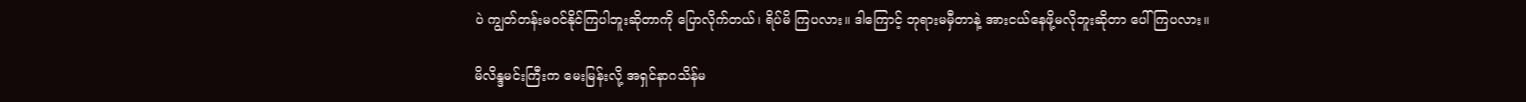ပဲ ကျွတ်တန်းမဝင်နိုင်ကြပါဘူးဆိုတာကို ပြောလိုက်တယ်၊ ရိပ်မိ ကြပလား။ ဒါကြောင့် ဘုရားမမှီတာနဲ့ အားငယ်နေဖို့မလိုဘူးဆိုတာ ပေါ်ကြပလား။

မိလိန္ဒမင်းကြီးက မေးမြန်းလို့ အရှင်နာဂသိန်မ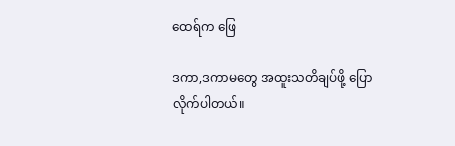ထေရ်က ဖြေ

ဒကာ,ဒကာမတွေ အထူးသတိချပ်ဖို့ ပြောလိုက်ပါတယ်။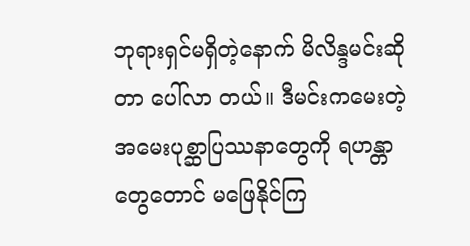ဘုရားရှင်မရှိတဲ့နောက် မိလိန္ဒမင်းဆိုတာ ပေါ်လာ တယ်။ ဒီမင်းကမေးတဲ့ အမေးပုစ္ဆာပြဿနာတွေကို ရဟန္တာတွေတောင် မဖြေနိုင်ကြ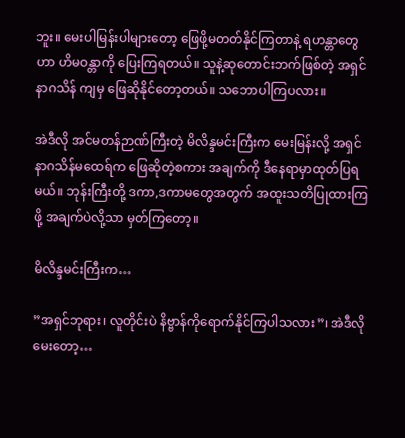ဘူး။ မေးပါမြန်းပါများတော့ ဖြေဖို့မတတ်နိုင်ကြတာနဲ့ ရဟန္တာတွေဟာ ဟိမဝန္တာကို ပြေးကြရတယ်။ သူနဲ့ဆုတောင်းဘက်ဖြစ်တဲ့ အရှင်နာဂသိန် ကျမှ ဖြေဆိုနိုင်တော့တယ်။ သဘောပါကြပလား။

အဲဒီလို အင်မတန်ဉာဏ်ကြီးတဲ့ မိလိန္ဒမင်းကြီးက မေးမြန်းလို့ အရှင်နာဂသိန်မထေရ်က ဖြေဆိုတဲ့စကား အချက်ကို ဒီနေရာမှာထုတ်ပြရမယ်။ ဘုန်းကြီးတို့ ဒကာ,ဒကာမတွေအတွက် အထူးသတိပြုထားကြဖို့ အချက်ပဲလို့သာ မှတ်ကြတော့။

မိလိန္ဒမင်းကြီးက…

”အရှင်ဘုရား၊ လူတိုင်းပဲ နိဗ္ဗာန်ကိုရောက်နိုင်ကြပါသလား”၊ အဲဒီလိုမေးတော့…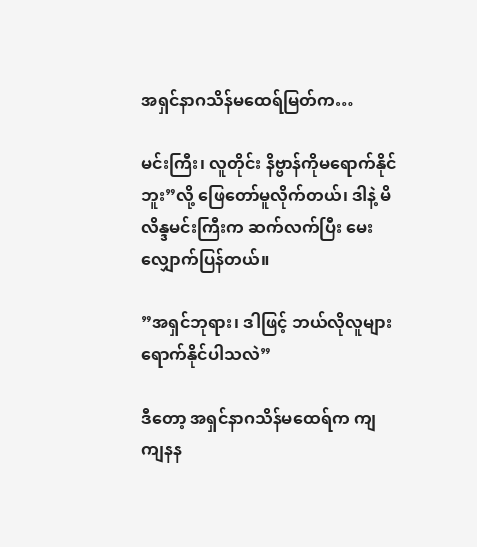အရှင်နာဂသိန်မထေရ်မြတ်က…

မင်းကြီး၊ လူတိုင်း နိဗ္ဗာန်ကိုမရောက်နိုင်ဘူး”လို့ ဖြေတော်မူလိုက်တယ်၊ ဒါနဲ့ မိလိန္ဒမင်းကြီးက ဆက်လက်ပြီး မေးလျှောက်ပြန်တယ်။

”အရှင်ဘုရား၊ ဒါဖြင့် ဘယ်လိုလူများ ရောက်နိုင်ပါသလဲ”

ဒီတော့ အရှင်နာဂသိန်မထေရ်က ကျကျနန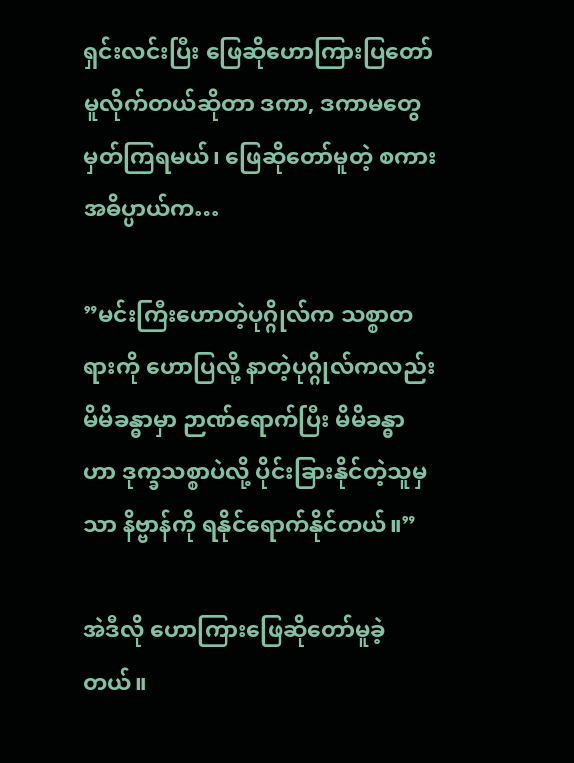ရှင်းလင်းပြီး ဖြေဆိုဟောကြားပြတော်မူလိုက်တယ်ဆိုတာ ဒကာ, ဒကာမတွေ မှတ်ကြရမယ်၊ ဖြေဆိုတော်မူတဲ့ စကားအဓိပ္ပာယ်က…

”မင်းကြီးဟောတဲ့ပုဂ္ဂိုလ်က သစ္စာတရားကို ဟောပြလို့ နာတဲ့ပုဂ္ဂိုလ်ကလည်း မိမိခန္ဓာမှာ ဉာဏ်ရောက်ပြီး မိမိခန္ဓာဟာ ဒုက္ခသစ္စာပဲလို့ ပိုင်းခြားနိုင်တဲ့သူမှသာ နိဗ္ဗာန်ကို ရနိုင်ရောက်နိုင်တယ်။”

အဲဒီလို ဟောကြားဖြေဆိုတော်မူခဲ့တယ်။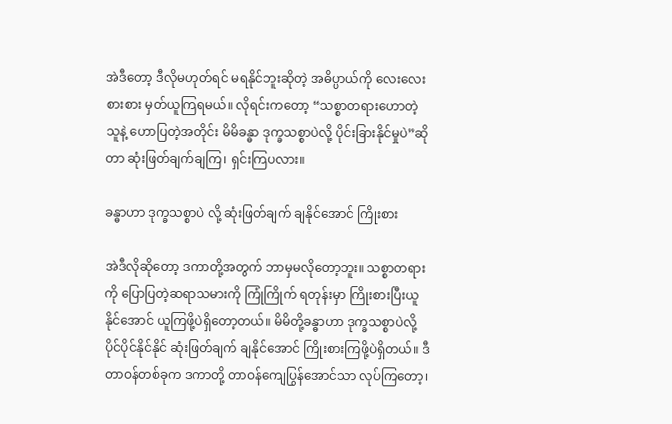အဲဒီတော့ ဒီလိုမဟုတ်ရင် မရနိုင်ဘူးဆိုတဲ့ အဓိပ္ပာယ်ကို လေးလေး စားစား မှတ်ယူကြရမယ်။ လိုရင်းကတော့ “သစ္စာတရားဟောတဲ့သူနဲ့ ဟောပြတဲ့အတိုင်း မိမိခန္ဓာ ဒုက္ခသစ္စာပဲလို့ ပိုင်းခြားနိုင်မှုပဲ”ဆိုတာ ဆုံးဖြတ်ချက်ချကြ၊ ရှင်းကြပလား။

ခန္ဓာဟာ ဒုက္ခသစ္စာပဲ လို့ ဆုံးဖြတ်ချက် ချနိုင်အောင် ကြိုးစား

အဲဒီလိုဆိုတော့ ဒကာတို့အတွက် ဘာမှမလိုတော့ဘူး။ သစ္စာတရားကို ပြောပြတဲ့ဆရာသမားကို ကြုံကြိုက် ရတုန်းမှာ ကြိုးစားပြီးယူနိုင်အောင် ယူကြဖို့ပဲရှိတော့တယ်။ မိမိတို့ခန္ဓာဟာ ဒုက္ခသစ္စာပဲလို့ ပိုင်ပိုင်နိုင်နိုင် ဆုံးဖြတ်ချက် ချနိုင်အောင် ကြိုးစားကြဖို့ပဲရှိတယ်။ ဒီတာဝန်တစ်ခုက ဒကာတို့ တာဝန်ကျေပြွန်အောင်သာ လုပ်ကြတော့၊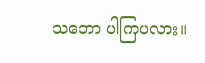သဘော ပါကြပလား။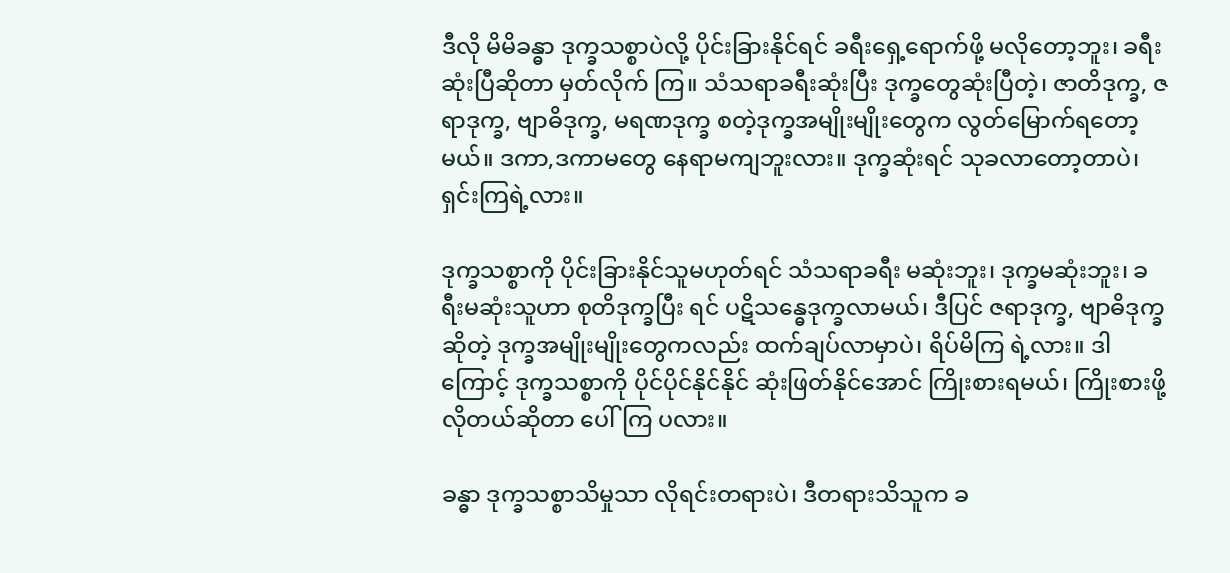ဒီလို မိမိခန္ဓာ ဒုက္ခသစ္စာပဲလို့ ပိုင်းခြားနိုင်ရင် ခရီးရှေ့ရောက်ဖို့ မလိုတော့ဘူး၊ ခရီးဆုံးပြီဆိုတာ မှတ်လိုက် ကြ။ သံသရာခရီးဆုံးပြီး ဒုက္ခတွေဆုံးပြီတဲ့၊ ဇာတိဒုက္ခ, ဇရာဒုက္ခ, ဗျာဓိဒုက္ခ, မရဏဒုက္ခ စတဲ့ဒုက္ခအမျိုးမျိုးတွေက လွတ်မြောက်ရတော့မယ်။ ဒကာ,ဒကာမတွေ နေရာမကျဘူးလား။ ဒုက္ခဆုံးရင် သုခလာတော့တာပဲ၊ ရှင်းကြရဲ့လား။

ဒုက္ခသစ္စာကို ပိုင်းခြားနိုင်သူမဟုတ်ရင် သံသရာခရီး မဆုံးဘူး၊ ဒုက္ခမဆုံးဘူး၊ ခရီးမဆုံးသူဟာ စုတိဒုက္ခပြီး ရင် ပဋိသန္ဓေဒုက္ခလာမယ်၊ ဒီပြင် ဇရာဒုက္ခ, ဗျာဓိဒုက္ခဆိုတဲ့ ဒုက္ခအမျိုးမျိုးတွေကလည်း ထက်ချပ်လာမှာပဲ၊ ရိပ်မိကြ ရဲ့လား။ ဒါကြောင့် ဒုက္ခသစ္စာကို ပိုင်ပိုင်နိုင်နိုင် ဆုံးဖြတ်နိုင်အောင် ကြိုးစားရမယ်၊ ကြိုးစားဖို့လိုတယ်ဆိုတာ ပေါ်ကြ ပလား။

ခန္ဓာ ဒုက္ခသစ္စာသိမှုသာ လိုရင်းတရားပဲ၊ ဒီတရားသိသူက ခ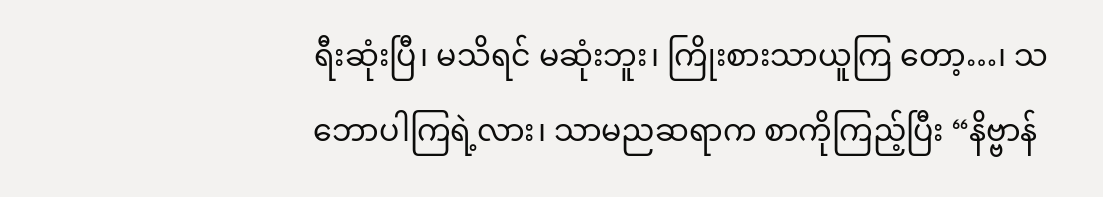ရီးဆုံးပြီ၊ မသိရင် မဆုံးဘူး၊ ကြိုးစားသာယူကြ တော့…၊ သဘောပါကြရဲ့လား၊ သာမညဆရာက စာကိုကြည့်ပြီး “နိဗ္ဗာန်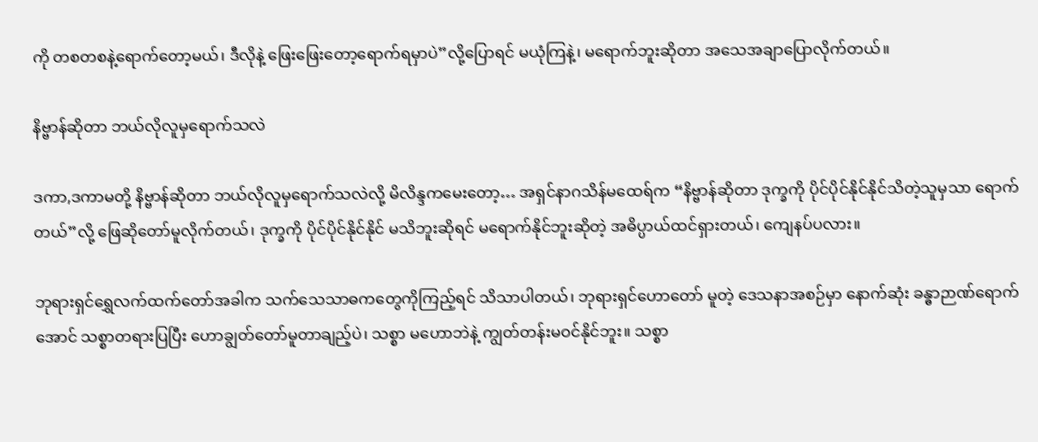ကို တစတစနဲ့ရောက်တော့မယ်၊ ဒီလိုနဲ့ ဖြေးဖြေးတော့ရောက်ရမှာပဲ”လို့ပြောရင် မယုံကြနဲ့၊ မရောက်ဘူးဆိုတာ အသေအချာပြောလိုက်တယ်။

နိဗ္ဗာန်ဆိုတာ ဘယ်လိုလူမှရောက်သလဲ

ဒကာ,ဒကာမတို့ နိဗ္ဗာန်ဆိုတာ ဘယ်လိုလူမှရောက်သလဲလို့ မိလိန္ဒကမေးတော့… အရှင်နာဂသိန်မထေရ်က “နိဗ္ဗာန်ဆိုတာ ဒုက္ခကို ပိုင်ပိုင်နိုင်နိုင်သိတဲ့သူမှသာ ရောက်တယ်”လို့ ဖြေဆိုတော်မူလိုက်တယ်၊ ဒုက္ခကို ပိုင်ပိုင်နိုင်နိုင် မသိဘူးဆိုရင် မရောက်နိုင်ဘူးဆိုတဲ့ အဓိပ္ပာယ်ထင်ရှားတယ်၊ ကျေနပ်ပလား။

ဘုရားရှင်ရွှေလက်ထက်တော်အခါက သက်သေသာဓကတွေကိုကြည့်ရင် သိသာပါတယ်၊ ဘုရားရှင်ဟောတော် မူတဲ့ ဒေသနာအစဉ်မှာ နောက်ဆုံး ခန္ဓာဉာဏ်ရောက်အောင် သစ္စာတရားပြပြီး ဟောချွတ်တော်မူတာချည့်ပဲ၊ သစ္စာ မဟောဘဲနဲ့ ကျွတ်တန်းမဝင်နိုင်ဘူး။ သစ္စာ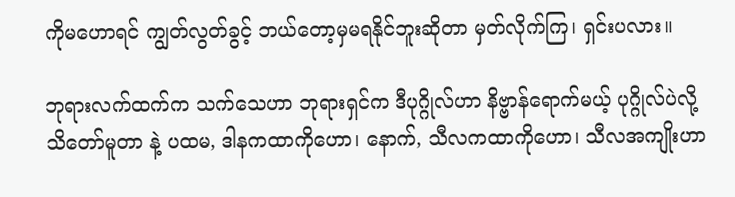ကိုမဟောရင် ကျွတ်လွတ်ခွင့် ဘယ်တော့မှမရနိုင်ဘူးဆိုတာ မှတ်လိုက်ကြ၊ ရှင်းပလား။

ဘုရားလက်ထက်က သက်သေဟာ ဘုရားရှင်က ဒီပုဂ္ဂိုလ်ဟာ နိဗ္ဗာန်ရောက်မယ့် ပုဂ္ဂိုလ်ပဲလို့ သိတော်မူတာ နဲ့ ပထမ, ဒါနကထာကိုဟော၊ နောက်, သီလကထာကိုဟော၊ သီလအကျိုးဟာ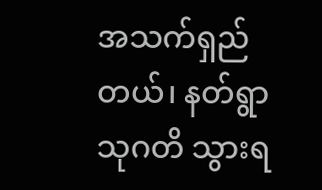အသက်ရှည်တယ်၊ နတ်ရွာသုဂတိ သွားရ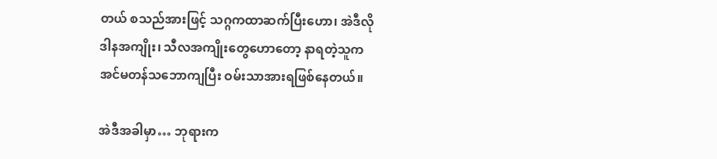တယ် စသည်အားဖြင့် သဂ္ဂကထာဆက်ပြီးဟော၊ အဲဒီလို ဒါနအကျိုး၊ သီလအကျိုးတွေဟောတော့ နာရတဲ့သူက အင်မတန်သဘောကျပြီး ဝမ်းသာအားရဖြစ်နေတယ်။

အဲဒီအခါမှာ… ဘုရားက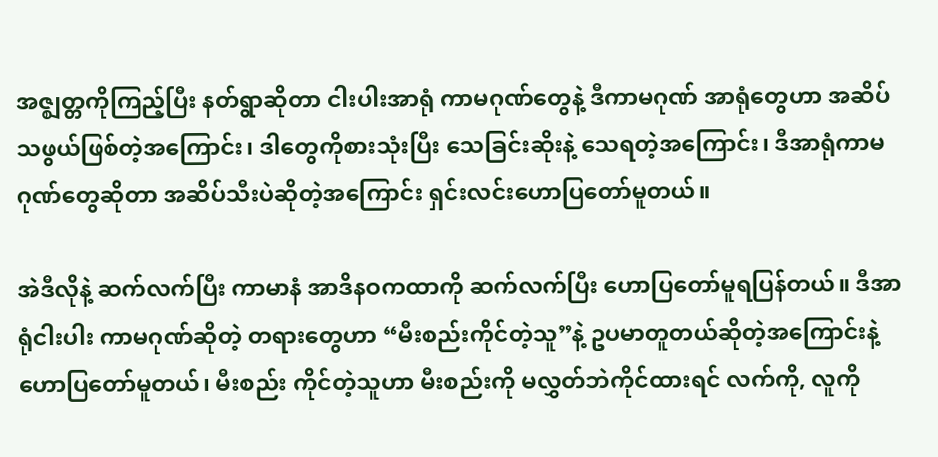အဇ္ဈတ္တကိုကြည့်ပြီး နတ်ရွာဆိုတာ ငါးပါးအာရုံ ကာမဂုဏ်တွေနဲ့ ဒီကာမဂုဏ် အာရုံတွေဟာ အဆိပ်သဖွယ်ဖြစ်တဲ့အကြောင်း၊ ဒါတွေကိုစားသုံးပြီး သေခြင်းဆိုးနဲ့ သေရတဲ့အကြောင်း၊ ဒီအာရုံကာမ ဂုဏ်တွေဆိုတာ အဆိပ်သီးပဲဆိုတဲ့အကြောင်း ရှင်းလင်းဟောပြတော်မူတယ်။

အဲဒီလိုနဲ့ ဆက်လက်ပြီး ကာမာနံ အာဒိနဝကထာကို ဆက်လက်ပြီး ဟောပြတော်မူရပြန်တယ်။ ဒီအာရုံငါးပါး ကာမဂုဏ်ဆိုတဲ့ တရားတွေဟာ “မီးစည်းကိုင်တဲ့သူ”နဲ့ ဥပမာတူတယ်ဆိုတဲ့အကြောင်းနဲ့ ဟောပြတော်မူတယ်၊ မီးစည်း ကိုင်တဲ့သူဟာ မီးစည်းကို မလွှတ်ဘဲကိုင်ထားရင် လက်ကို, လူကို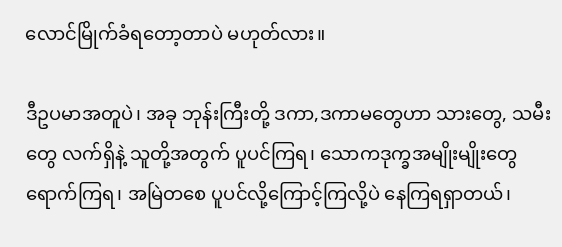လောင်မြိုက်ခံရတော့တာပဲ မဟုတ်လား။

ဒီဥပမာအတူပဲ၊ အခု ဘုန်းကြီးတို့ ဒကာ,ဒကာမတွေဟာ သားတွေ, သမီးတွေ လက်ရှိနဲ့ သူတို့အတွက် ပူပင်ကြရ၊ သောကဒုက္ခအမျိုးမျိုးတွေ ရောက်ကြရ၊ အမြဲတစေ ပူပင်လို့ကြောင့်ကြလို့ပဲ နေကြရရှာတယ်၊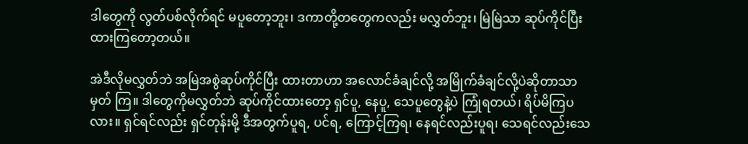ဒါတွေကို လွတ်ပစ်လိုက်ရင် မပူတော့ဘူး၊ ဒကာတို့တတွေကလည်း မလွှတ်ဘူး၊ မြဲမြဲသာ ဆုပ်ကိုင်ပြီး ထားကြတော့တယ်။

အဲဒီလိုမလွှတ်ဘဲ အမြဲအစွဲဆုပ်ကိုင်ပြီး ထားတာဟာ အလောင်ခံချင်လို့ အမြိုက်ခံချင်လို့ပဲဆိုတာသာ မှတ် ကြ။ ဒါတွေကိုမလွှတ်ဘဲ ဆုပ်ကိုင်ထားတော့ ရှင်ပူ, နေပူ, သေပူတွေနဲ့ပဲ ကြုံရတယ်၊ ရိပ်မိကြပလား။ ရှင်ရင်လည်း ရှင်တုန်းမို့ ဒီအတွက်ပူရ, ပင်ရ, ကြောင့်ကြရ၊ နေရင်လည်းပူရ၊ သေရင်လည်းသေ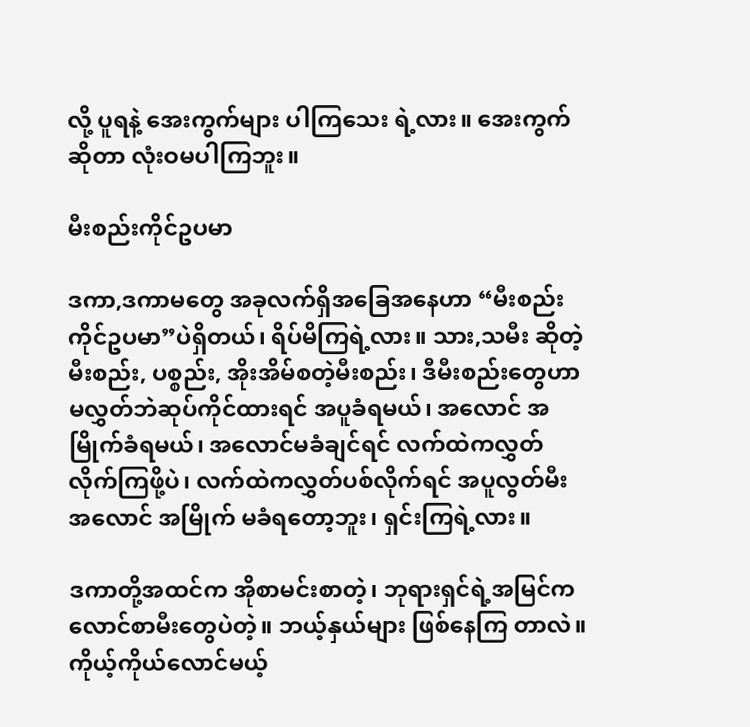လို့ ပူရနဲ့ အေးကွက်များ ပါကြသေး ရဲ့လား။ အေးကွက်ဆိုတာ လုံးဝမပါကြဘူး။

မီးစည်းကိုင်ဥပမာ

ဒကာ,ဒကာမတွေ အခုလက်ရှိအခြေအနေဟာ “မီးစည်းကိုင်ဥပမာ”ပဲရှိတယ်၊ ရိပ်မိကြရဲ့လား။ သား,သမီး ဆိုတဲ့ မီးစည်း, ပစ္စည်း, အိုးအိမ်စတဲ့မီးစည်း၊ ဒီမီးစည်းတွေဟာ မလွှတ်ဘဲဆုပ်ကိုင်ထားရင် အပူခံရမယ်၊ အလောင် အမြိုက်ခံရမယ်၊ အလောင်မခံချင်ရင် လက်ထဲကလွှတ်လိုက်ကြဖို့ပဲ၊ လက်ထဲကလွှတ်ပစ်လိုက်ရင် အပူလွတ်မီး အလောင် အမြိုက် မခံရတော့ဘူး၊ ရှင်းကြရဲ့လား။

ဒကာတို့အထင်က အိုစာမင်းစာတဲ့၊ ဘုရားရှင်ရဲ့အမြင်က လောင်စာမီးတွေပဲတဲ့။ ဘယ့်နှယ်များ ဖြစ်နေကြ တာလဲ။ ကိုယ့်ကိုယ်လောင်မယ့်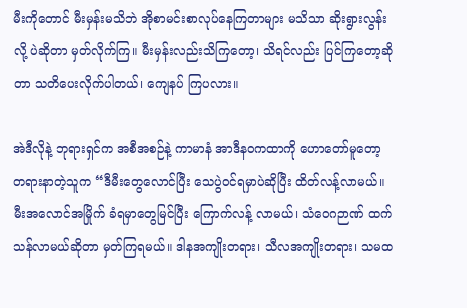မီးကိုတောင် မီးမှန်းမသိဘဲ အိုစာမင်းစာလုပ်နေကြတာများ မသိသာ ဆိုးရွားလွန်းလို့ ပဲဆိုတာ မှတ်လိုက်ကြ။ မီးမှန်းလည်းသိကြတော့၊ သိရင်လည်း ပြင်ကြတော့ဆိုတာ သတိပေးလိုက်ပါတယ်၊ ကျေနပ် ကြပလား။

အဲဒီလိုနဲ့ ဘုရားရှင်က အစီအစဉ်နဲ့ ကာမာနံ အာဒီနဝကထာကို ဟောတော်မူတော့ တရားနာတဲ့သူက “ဒီမီးတွေလောင်ပြီး သေပွဲဝင်ရမှာပဲဆိုပြီး ထိတ်လန့်လာမယ်။ မီးအလောင်အမြိုက် ခံရမှာတွေမြင်ပြီး ကြောက်လန့် လာမယ်၊ သံဝေဂဉာဏ် ထက်သန်လာမယ်ဆိုတာ မှတ်ကြရမယ်။ ဒါနအကျိုးတရား၊ သီလအကျိုးတရား၊ သမထ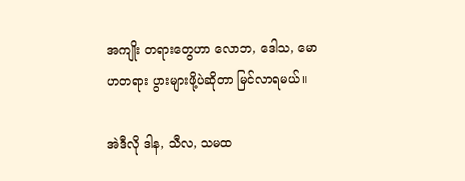အကျိုး တရားတွေဟာ လောဘ, ဒေါသ, မောဟတရား ပွားများဖို့ပဲဆိုတာ မြင်လာရမယ်။

အဲဒီလို ဒါန, သီလ, သမထ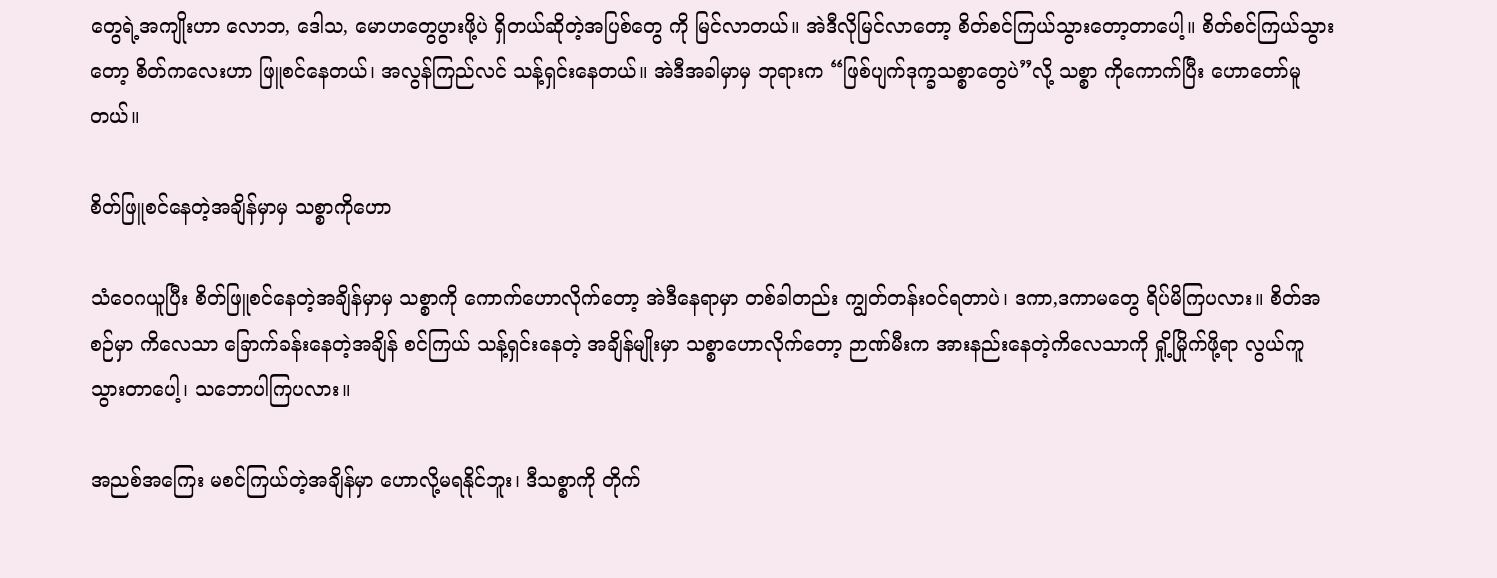တွေရဲ့အကျိုးဟာ လောဘ, ဒေါသ, မောဟတွေပွားဖို့ပဲ ရှိတယ်ဆိုတဲ့အပြစ်တွေ ကို မြင်လာတယ်။ အဲဒီလိုမြင်လာတော့ စိတ်စင်ကြယ်သွားတော့တာပေါ့။ စိတ်စင်ကြယ်သွားတော့ စိတ်ကလေးဟာ ဖြူစင်နေတယ်၊ အလွန်ကြည်လင် သန့်ရှင်းနေတယ်။ အဲဒီအခါမှာမှ ဘုရားက “ဖြစ်ပျက်ဒုက္ခသစ္စာတွေပဲ”လို့ သစ္စာ ကိုကောက်ပြီး ဟောတော်မူတယ်။

စိတ်ဖြူစင်နေတဲ့အချိန်မှာမှ သစ္စာကိုဟော

သံဝေဂယူပြီး စိတ်ဖြူစင်နေတဲ့အချိန်မှာမှ သစ္စာကို ကောက်ဟောလိုက်တော့ အဲဒီနေရာမှာ တစ်ခါတည်း ကျွတ်တန်းဝင်ရတာပဲ၊ ဒကာ,ဒကာမတွေ ရိပ်မိကြပလား။ စိတ်အစဉ်မှာ ကိလေသာ ခြောက်ခန်းနေတဲ့အချိန် စင်ကြယ် သန့်ရှင်းနေတဲ့ အချိန်မျိုးမှာ သစ္စာဟောလိုက်တော့ ဉာဏ်မီးက အားနည်းနေတဲ့ကိလေသာကို ရှို့မြိုက်ဖို့ရာ လွယ်ကူ သွားတာပေါ့၊ သဘောပါကြပလား။

အညစ်အကြေး မစင်ကြယ်တဲ့အချိန်မှာ ဟောလို့မရနိုင်ဘူး၊ ဒီသစ္စာကို တိုက်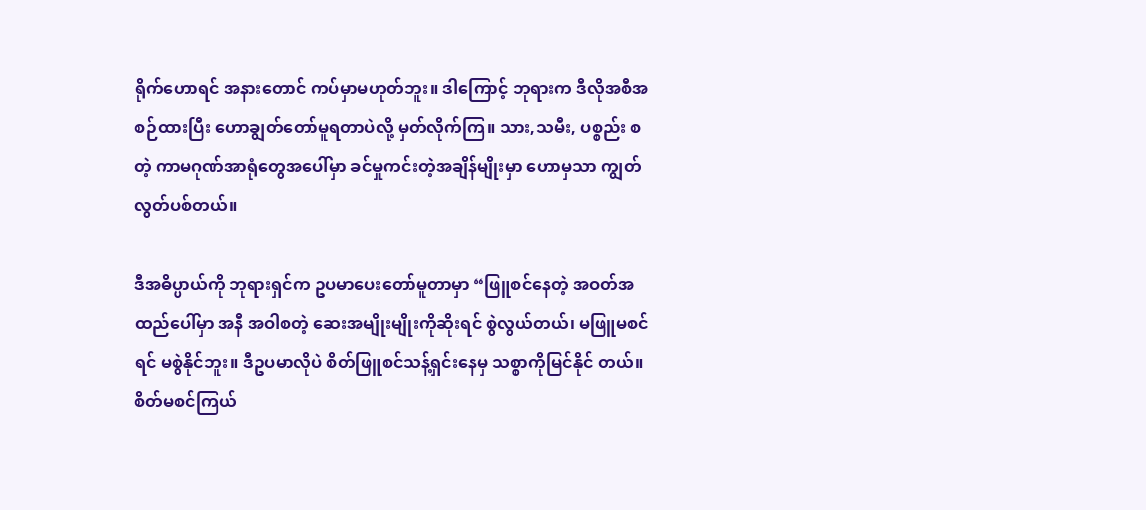ရိုက်ဟောရင် အနားတောင် ကပ်မှာမဟုတ်ဘူး။ ဒါကြောင့် ဘုရားက ဒီလိုအစီအစဉ်ထားပြီး ဟောချွတ်တော်မူရတာပဲလို့ မှတ်လိုက်ကြ။ သား,သမီး, ပစ္စည်း စတဲ့ ကာမဂုဏ်အာရုံတွေအပေါ်မှာ ခင်မှုကင်းတဲ့အချိန်မျိုးမှာ ဟောမှသာ ကျွတ်လွတ်ပစ်တယ်။

ဒီအဓိပ္ပာယ်ကို ဘုရားရှင်က ဥပမာပေးတော်မူတာမှာ “ဖြူစင်နေတဲ့ အဝတ်အထည်ပေါ်မှာ အနီ အဝါစတဲ့ ဆေးအမျိုးမျိုးကိုဆိုးရင် စွဲလွယ်တယ်၊ မဖြူမစင်ရင် မစွဲနိုင်ဘူး။ ဒီဥပမာလိုပဲ စိတ်ဖြူစင်သန့်ရှင်းနေမှ သစ္စာကိုမြင်နိုင် တယ်။ စိတ်မစင်ကြယ်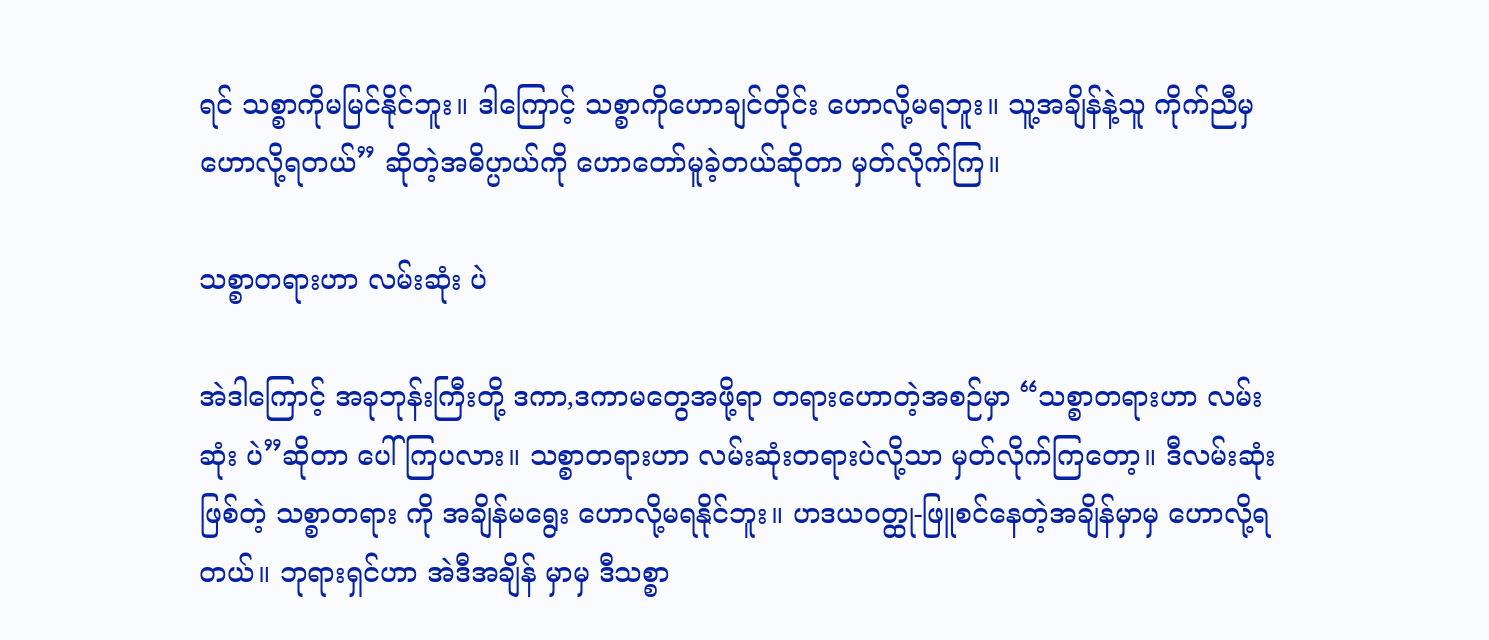ရင် သစ္စာကိုမမြင်နိုင်ဘူး။ ဒါကြောင့် သစ္စာကိုဟောချင်တိုင်း ဟောလို့မရဘူး။ သူ့အချိန်နဲ့သူ ကိုက်ညီမှ ဟောလို့ရတယ်” ဆိုတဲ့အဓိပ္ပာယ်ကို ဟောတော်မူခဲ့တယ်ဆိုတာ မှတ်လိုက်ကြ။

သစ္စာတရားဟာ လမ်းဆုံး ပဲ

အဲဒါကြောင့် အခုဘုန်းကြီးတို့ ဒကာ,ဒကာမတွေအဖို့ရာ တရားဟောတဲ့အစဉ်မှာ “သစ္စာတရားဟာ လမ်းဆုံး ပဲ”ဆိုတာ ပေါ်ကြပလား။ သစ္စာတရားဟာ လမ်းဆုံးတရားပဲလို့သာ မှတ်လိုက်ကြတော့။ ဒီလမ်းဆုံးဖြစ်တဲ့ သစ္စာတရား ကို အချိန်မရွေး ဟောလို့မရနိုင်ဘူး။ ဟဒယဝတ္ထု-ဖြူစင်နေတဲ့အချိန်မှာမှ ဟောလို့ရတယ်။ ဘုရားရှင်ဟာ အဲဒီအချိန် မှာမှ ဒီသစ္စာ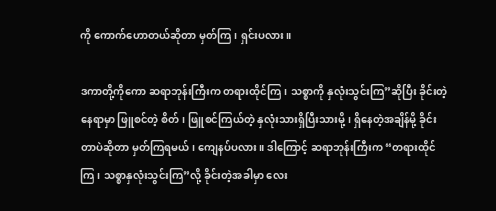ကို ကောက်ဟောတယ်ဆိုတာ မှတ်ကြ၊ ရှင်းပလား။

ဒကာတို့ကိုကော ဆရာဘုန်းကြီးက တရားထိုင်ကြ၊ သစ္စာကို နှလုံးသွင်းကြ”ဆိုပြီး ခိုင်းတဲ့နေရာမှာ ဖြူစင်တဲ့ စိတ်၊ ဖြူစင်ကြယ်တဲ့ နှလုံးသားရှိပြီးသားမို့၊ ရှိနေတဲ့အချိန်မို့ ခိုင်းတာပဲဆိုတာ မှတ်ကြရမယ်၊ ကျေနပ်ပလား။ ဒါကြောင့် ဆရာဘုန်းကြီးက “တရားထိုင်ကြ၊ သစ္စာနှလုံးသွင်းကြ”လို့ ခိုင်းတဲ့အခါမှာ လေး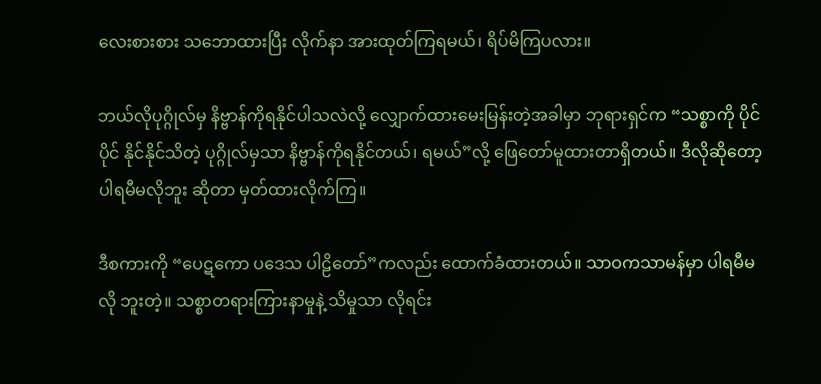လေးစားစား သဘောထားပြီး လိုက်နာ အားထုတ်ကြရမယ်၊ ရိပ်မိကြပလား။

ဘယ်လိုပုဂ္ဂိုလ်မှ နိဗ္ဗာန်ကိုရနိုင်ပါသလဲလို့ လျှောက်ထားမေးမြန်းတဲ့အခါမှာ ဘုရားရှင်က “သစ္စာကို ပိုင်ပိုင် နိုင်နိုင်သိတဲ့ ပုဂ္ဂိုလ်မှသာ နိဗ္ဗာန်ကိုရနိုင်တယ်၊ ရမယ်”လို့ ဖြေတော်မူထားတာရှိတယ်။ ဒီလိုဆိုတော့ ပါရမီမလိုဘူး ဆိုတာ မှတ်ထားလိုက်ကြ။

ဒီစကားကို “ပေဋကော ပဒေသ ပါဠိတော်”ကလည်း ထောက်ခံထားတယ်။ သာဝကသာမန်မှာ ပါရမီမလို ဘူးတဲ့။ သစ္စာတရားကြားနာမှုနဲ့ သိမှုသာ လိုရင်း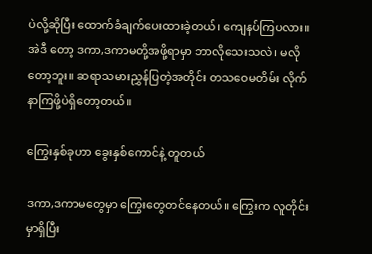ပဲလို့ဆိုပြီး ထောက်ခံချက်ပေးထားခဲ့တယ်၊ ကျေနပ်ကြပလား။ အဲဒီ တော့ ဒကာ,ဒကာမတို့အဖို့ရာမှာ ဘာလိုသေးသလဲ၊ မလိုတော့ဘူး။ ဆရာသမားညွှန်ပြတဲ့အတိုင်း တသဝေမတိမ်း လိုက်နာကြဖို့ပဲရှိတော့တယ်။

ကြွေးနှစ်ခုဟာ ခွေးနှစ်ကောင်နဲ့ တူတယ်

ဒကာ,ဒကာမတွေမှာ ကြွေးတွေတင်နေတယ်။ ကြွေးက လူတိုင်းမှာရှိပြီး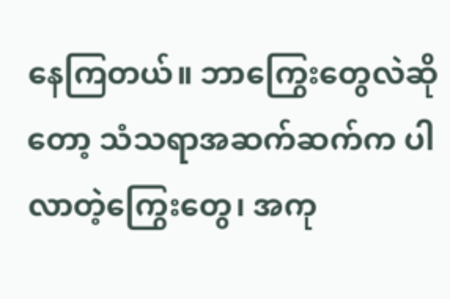နေကြတယ်။ ဘာကြွေးတွေလဲဆိုတော့ သံသရာအဆက်ဆက်က ပါလာတဲ့ကြွေးတွေ၊ အကု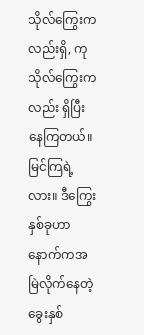သိုလ်ကြွေးကလည်းရှိ, ကုသိုလ်ကြွေးကလည်း ရှိပြီးနေကြတယ်။ မြင်ကြရဲ့လား။ ဒီကြွေးနှစ်ခုဟာ နောက်ကအမြဲလိုက်နေတဲ့ ခွေးနှစ်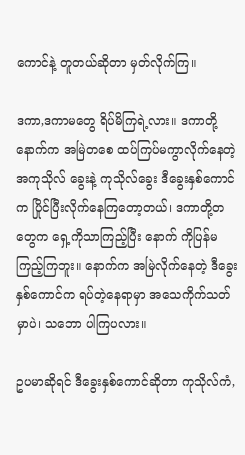ကောင်နဲ့ တူတယ်ဆိုတာ မှတ်လိုက်ကြ။

ဒကာ,ဒကာမတွေ ရိပ်မိကြရဲ့လား။ ဒကာတို့နောက်က အမြဲတစေ ထပ်ကြပ်မကွာလိုက်နေတဲ့ အကုသိုလ် ခွေးနဲ့ ကုသိုလ်ခွေး ဒီခွေးနှစ်ကောင်က ပြိုင်ပြီးလိုက်နေကြတော့တယ်၊ ဒကာတို့တတွေက ရှေ့ကိုသာကြည့်ပြီး နောက် ကိုပြန်မကြည့်ကြဘူး။ နောက်က အမြဲလိုက်နေတဲ့ ဒီခွေးနှစ်ကောင်က ရပ်တဲ့နေရာမှာ အသေကိုက်သတ်မှာပဲ၊ သဘော ပါကြပလား။

ဥပမာဆိုရင် ဒီခွေးနှစ်ကောင်ဆိုတာ ကုသိုလ်ကံ,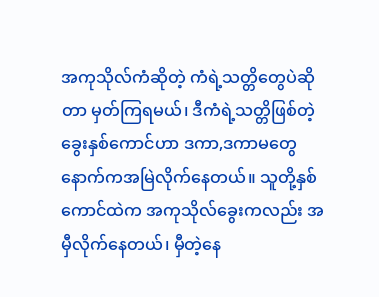အကုသိုလ်ကံဆိုတဲ့ ကံရဲ့သတ္တိတွေပဲဆိုတာ မှတ်ကြရမယ်၊ ဒီကံရဲ့သတ္တိဖြစ်တဲ့ ခွေးနှစ်ကောင်ဟာ ဒကာ,ဒကာမတွေ နောက်ကအမြဲလိုက်နေတယ်။ သူတို့နှစ်ကောင်ထဲက အကုသိုလ်ခွေးကလည်း အမှီလိုက်နေတယ်၊ မှီတဲ့နေ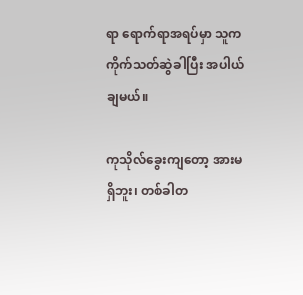ရာ ရောက်ရာအရပ်မှာ သူက ကိုက်သတ်ဆွဲခါပြီး အပါယ်ချမယ်။

ကုသိုလ်ခွေးကျတော့ အားမရှိဘူး၊ တစ်ခါတ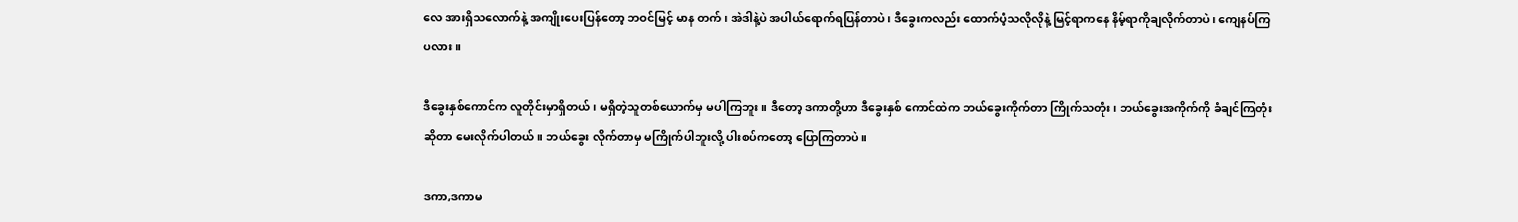လေ အားရှိသလောက်နဲ့ အကျိုးပေးပြန်တော့ ဘဝင်မြင့် မာန တက်၊ အဲဒါနဲ့ပဲ အပါယ်ရောက်ရပြန်တာပဲ၊ ဒီခွေးကလည်း ထောက်ပံ့သလိုလိုနဲ့ မြင့်ရာကနေ နိမ့်ရာကိုချလိုက်တာပဲ၊ ကျေနပ်ကြပလား။

ဒီခွေးနှစ်ကောင်က လူတိုင်းမှာရှိတယ်၊ မရှိတဲ့သူတစ်ယောက်မှ မပါကြဘူး။ ဒီတော့ ဒကာတို့ဟာ ဒီခွေးနှစ် ကောင်ထဲက ဘယ်ခွေးကိုက်တာ ကြိုက်သတုံး၊ ဘယ်ခွေးအကိုက်ကို ခံချင်ကြတုံးဆိုတာ မေးလိုက်ပါတယ်။ ဘယ်ခွေး လိုက်တာမှ မကြိုက်ပါဘူးလို့ ပါးစပ်ကတော့ ပြောကြတာပဲ။

ဒကာ,ဒကာမ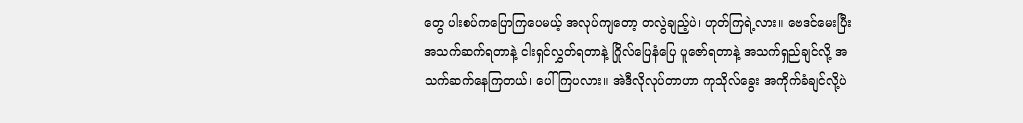တွေ ပါးစပ်ကပြောကြပေမယ့် အလုပ်ကျတော့ တလွဲချည့်ပဲ၊ ဟုတ်ကြရဲ့လား။ ဗေဒင်မေးပြီး အသက်ဆက်ရတာနဲ့ ငါးရှင်လွှတ်ရတာနဲ့ ဂြိုလ်ပြေနံပြေ ပူဇော်ရတာနဲ့ အသက်ရှည်ချင်လို့ အသက်ဆက်နေကြတယ်၊ ပေါ်ကြပလား။ အဲဒီလိုလုပ်တာဟာ ကုသိုလ်ခွေး အကိုက်ခံချင်လို့ပဲ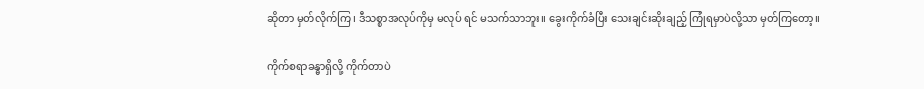ဆိုတာ မှတ်လိုက်ကြ၊ ဒီသစ္စာအလုပ်ကိုမှ မလုပ် ရင် မသက်သာဘူး။ ခွေးကိုက်ခံပြီး သေးချင်းဆိုးချည့် ကြုံရမှာပဲလို့သာ မှတ်ကြတော့။

ကိုက်စရာခန္ဓာရှိလို့ ကိုက်တာပဲ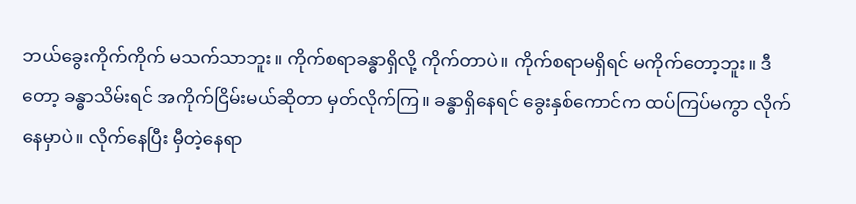ဘယ်ခွေးကိုက်ကိုက် မသက်သာဘူး။ ကိုက်စရာခန္ဓာရှိလို့ ကိုက်တာပဲ။ ကိုက်စရာမရှိရင် မကိုက်တော့ဘူး။ ဒီတော့ ခန္ဓာသိမ်းရင် အကိုက်ငြိမ်းမယ်ဆိုတာ မှတ်လိုက်ကြ။ ခန္ဓာရှိနေရင် ခွေးနှစ်ကောင်က ထပ်ကြပ်မကွာ လိုက် နေမှာပဲ။ လိုက်နေပြီး မှီတဲ့နေရာ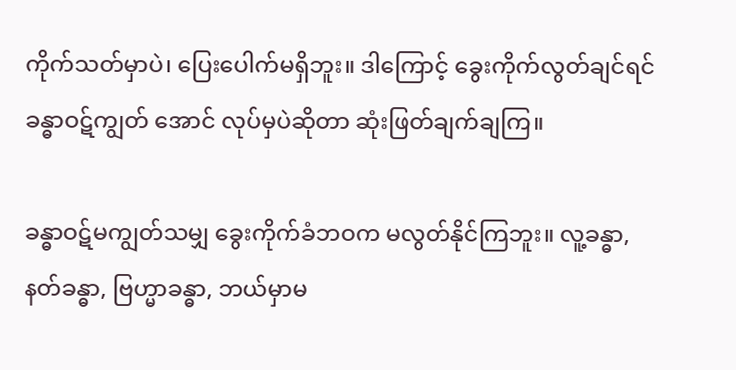ကိုက်သတ်မှာပဲ၊ ပြေးပေါက်မရှိဘူး။ ဒါကြောင့် ခွေးကိုက်လွတ်ချင်ရင် ခန္ဓာဝဋ်ကျွတ် အောင် လုပ်မှပဲဆိုတာ ဆုံးဖြတ်ချက်ချကြ။

ခန္ဓာဝဋ်မကျွတ်သမျှ ခွေးကိုက်ခံဘဝက မလွတ်နိုင်ကြဘူး။ လူ့ခန္ဓာ, နတ်ခန္ဓာ, ဗြဟ္မာခန္ဓာ, ဘယ်မှာမ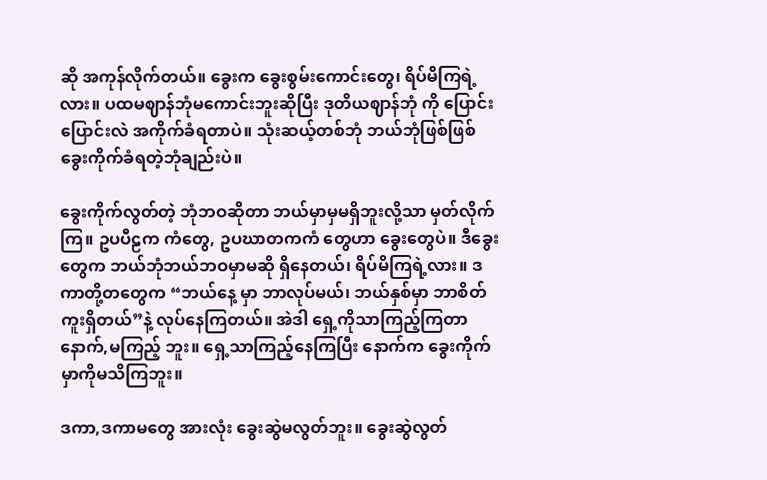ဆို အကုန်လိုက်တယ်။ ခွေးက ခွေးစွမ်းကောင်းတွေ၊ ရိပ်မိကြရဲ့လား။ ပထမဈာန်ဘုံမကောင်းဘူးဆိုပြီး ဒုတိယဈာန်ဘုံ ကို ပြောင်းပြောင်းလဲ အကိုက်ခံရတာပဲ။ သုံးဆယ့်တစ်ဘုံ ဘယ်ဘုံဖြစ်ဖြစ် ခွေးကိုက်ခံရတဲ့ဘုံချည်းပဲ။

ခွေးကိုက်လွတ်တဲ့ ဘုံဘဝဆိုတာ ဘယ်မှာမှမရှိဘူးလို့သာ မှတ်လိုက်ကြ။ ဥပပီဠက ကံတွေ, ဥပဃာတကကံ တွေဟာ ခွေးတွေပဲ။ ဒီခွေးတွေက ဘယ်ဘုံဘယ်ဘဝမှာမဆို ရှိနေတယ်၊ ရိပ်မိကြရဲ့လား။ ဒကာတို့တတွေက “ဘယ်နေ့ မှာ ဘာလုပ်မယ်၊ ဘယ်နှစ်မှာ ဘာစိတ်ကူးရှိတယ်”နဲ့ လုပ်နေကြတယ်။ အဲဒါ ရှေ့ကိုသာကြည့်ကြတာ နောက်,မကြည့် ဘူး။ ရှေ့သာကြည့်နေကြပြီး နောက်က ခွေးကိုက်မှာကိုမသိကြဘူး။

ဒကာ,ဒကာမတွေ အားလုံး ခွေးဆွဲမလွတ်ဘူး။ ခွေးဆွဲလွတ်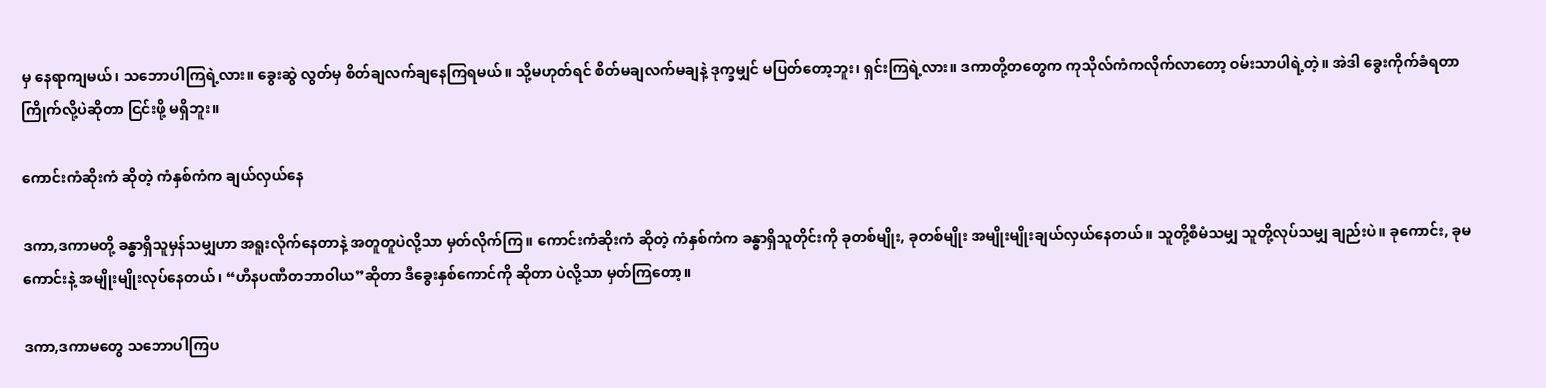မှ နေရာကျမယ်၊ သဘောပါကြရဲ့လား။ ခွေးဆွဲ လွတ်မှ စိတ်ချလက်ချနေကြရမယ်။ သို့မဟုတ်ရင် စိတ်မချလက်မချနဲ့ ဒုက္ခမျှင် မပြတ်တော့ဘူး၊ ရှင်းကြရဲ့လား။ ဒကာတို့တတွေက ကုသိုလ်ကံကလိုက်လာတော့ ဝမ်းသာပါရဲ့တဲ့။ အဲဒါ ခွေးကိုက်ခံရတာ ကြိုက်လို့ပဲဆိုတာ ငြင်းဖို့ မရှိဘူး။

ကောင်းကံဆိုးကံ ဆိုတဲ့ ကံနှစ်ကံက ချယ်လှယ်နေ

ဒကာ,ဒကာမတို့ ခန္ဓာရှိသူမှန်သမျှဟာ အရူးလိုက်နေတာနဲ့ အတူတူပဲလို့သာ မှတ်လိုက်ကြ။ ကောင်းကံဆိုးကံ ဆိုတဲ့ ကံနှစ်ကံက ခန္ဓာရှိသူတိုင်းကို ခုတစ်မျိုး, ခုတစ်မျိုး အမျိုးမျိုးချယ်လှယ်နေတယ်။ သူတို့စီမံသမျှ သူတို့လုပ်သမျှ ချည်းပဲ။ ခုကောင်း, ခုမကောင်းနဲ့ အမျိုးမျိုးလုပ်နေတယ်၊ “ဟီနပဏီတဘာဝါယ”ဆိုတာ ဒီခွေးနှစ်ကောင်ကို ဆိုတာ ပဲလို့သာ မှတ်ကြတော့။

ဒကာ,ဒကာမတွေ သဘောပါကြပ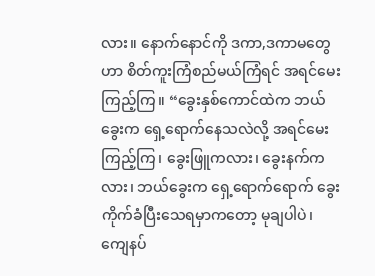လား။ နောက်နောင်ကို ဒကာ,ဒကာမတွေဟာ စိတ်ကူးကြံစည်မယ်ကြံရင် အရင်မေးကြည့်ကြ။ “ခွေးနှစ်ကောင်ထဲက ဘယ်ခွေးက ရှေ့ရောက်နေသလဲလို့ အရင်မေးကြည့်ကြ၊ ခွေးဖြူကလား၊ ခွေးနက်ကလား၊ ဘယ်ခွေးက ရှေ့ရောက်ရောက် ခွေးကိုက်ခံပြီးသေရမှာကတော့ မုချပါပဲ၊ ကျေနပ်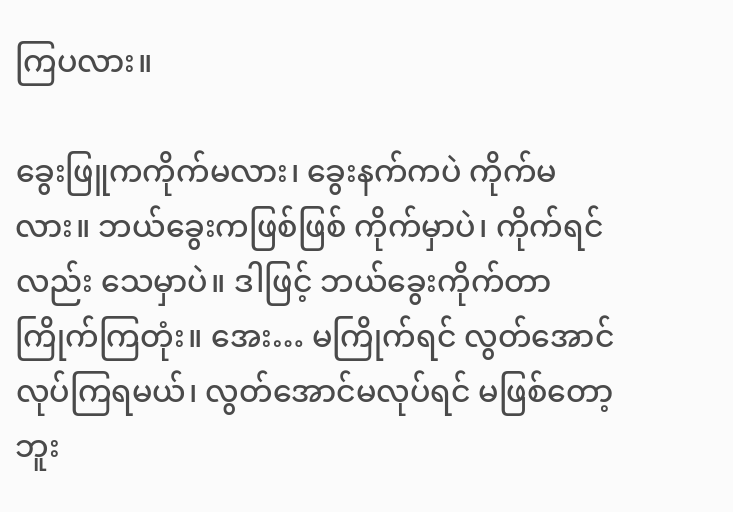ကြပလား။

ခွေးဖြူကကိုက်မလား၊ ခွေးနက်ကပဲ ကိုက်မလား။ ဘယ်ခွေးကဖြစ်ဖြစ် ကိုက်မှာပဲ၊ ကိုက်ရင်လည်း သေမှာပဲ။ ဒါဖြင့် ဘယ်ခွေးကိုက်တာ ကြိုက်ကြတုံး။ အေး… မကြိုက်ရင် လွတ်အောင်လုပ်ကြရမယ်၊ လွတ်အောင်မလုပ်ရင် မဖြစ်တော့ဘူး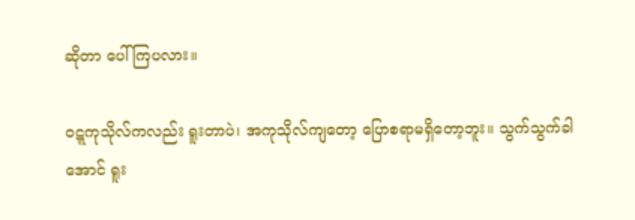ဆိုတာ ပေါ်ကြပလား။

ဝဋ္ဋကုသိုလ်ကလည်း ရူးတာပဲ၊ အကုသိုလ်ကျတော့ ပြောစရာမရှိတော့ဘူး။ သွက်သွက်ခါအောင် ရူး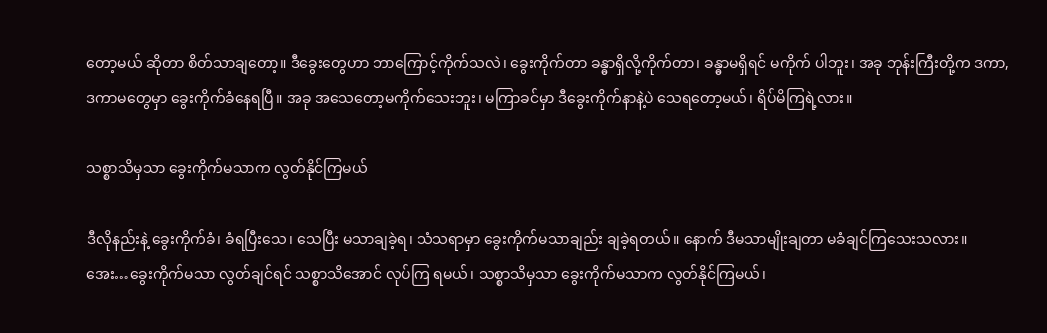တော့မယ် ဆိုတာ စိတ်သာချတော့။ ဒီခွေးတွေဟာ ဘာကြောင့်ကိုက်သလဲ၊ ခွေးကိုက်တာ ခန္ဓာရှိလို့ကိုက်တာ၊ ခန္ဓာမရှိရင် မကိုက် ပါဘူး၊ အခု ဘုန်းကြီးတို့က ဒကာ,ဒကာမတွေမှာ ခွေးကိုက်ခံနေရပြီ။ အခု အသေတော့မကိုက်သေးဘူး၊ မကြာခင်မှာ ဒီခွေးကိုက်နာနဲ့ပဲ သေရတော့မယ်၊ ရိပ်မိကြရဲ့လား။

သစ္စာသိမှသာ ခွေးကိုက်မသာက လွတ်နိုင်ကြမယ်

ဒီလိုနည်းနဲ့ ခွေးကိုက်ခံ၊ ခံရပြီးသေ၊ သေပြီး မသာချခဲ့ရ၊ သံသရာမှာ ခွေးကိုက်မသာချည်း ချခဲ့ရတယ်။ နောက် ဒီမသာမျိုးချတာ မခံချင်ကြသေးသလား။ အေး…ခွေးကိုက်မသာ လွတ်ချင်ရင် သစ္စာသိအောင် လုပ်ကြ ရမယ်၊ သစ္စာသိမှသာ ခွေးကိုက်မသာက လွတ်နိုင်ကြမယ်၊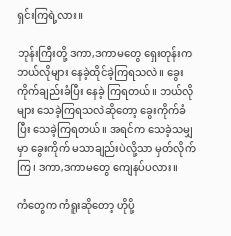ရှင်းကြရဲ့လား။

ဘုန်းကြီးတို့ ဒကာ,ဒကာမတွေ ရှေးတုန်းက ဘယ်လိုများ နေခဲ့ထိုင်ခဲ့ကြရသလဲ။ ခွေးကိုက်ချည်းခံပြီး နေခဲ့ ကြရတယ်။ ဘယ်လိုများ သေခဲ့ကြရသလဲဆိုတော့ ခွေးကိုက်ခံပြီး သေခဲ့ကြရတယ်။ အရင်က သေခဲ့သမျှမှာ ခွေးကိုက် မသာချည်းပဲလို့သာ မှတ်လိုက်ကြ၊ ဒကာ,ဒကာမတွေ ကျေနပ်ပလား။

ကံတွေက ကံရူးဆိုတော့ ဟိုပို့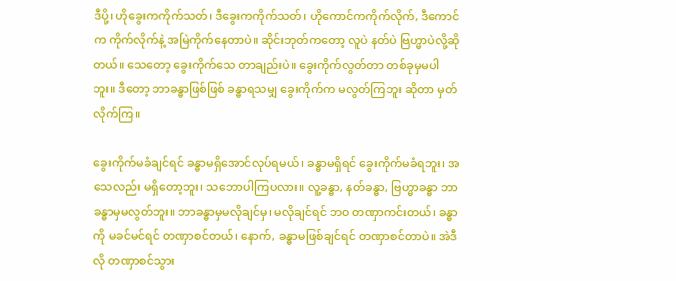ဒီပို့၊ ဟိုခွေးကကိုက်သတ်၊ ဒီခွေးကကိုက်သတ်၊ ဟိုကောင်ကကိုက်လိုက်, ဒီကောင် က ကိုက်လိုက်နဲ့ အမြဲကိုက်နေတာပဲ။ ဆိုင်းဘုတ်ကတော့ လူပဲ နတ်ပဲ ဗြဟ္မာပဲလို့ဆိုတယ်။ သေတော့ ခွေးကိုက်သေ တာချည်းပဲ။ ခွေးကိုက်လွတ်တာ တစ်ခုမှမပါဘူး။ ဒီတော့ ဘာခန္ဓာဖြစ်ဖြစ် ခန္ဓာရသမျှ ခွေးကိုက်က မလွတ်ကြဘူး ဆိုတာ မှတ်လိုက်ကြ။

ခွေးကိုက်မခံချင်ရင် ခန္ဓာမရှိအောင်လုပ်ရမယ်၊ ခန္ဓာမရှိရင် ခွေးကိုက်မခံရဘူး၊ အသေလည်း မရှိတော့ဘူး၊ သဘောပါကြပလား။ လူ့ခန္ဓာ, နတ်ခန္ဓာ, ဗြဟ္မာခန္ဓာ ဘာခန္ဓာမှမလွတ်ဘူး။ ဘာခန္ဓာမှမလိုချင်မှ၊ မလိုချင်ရင် ဘဝ တဏှာကင်းတယ်၊ ခန္ဓာကို မခင်မင်ရင် တဏှာစင်တယ်၊ နောက်, ခန္ဓာမဖြစ်ချင်ရင် တဏှာစင်တာပဲ။ အဲဒီလို တဏှာစင်သွား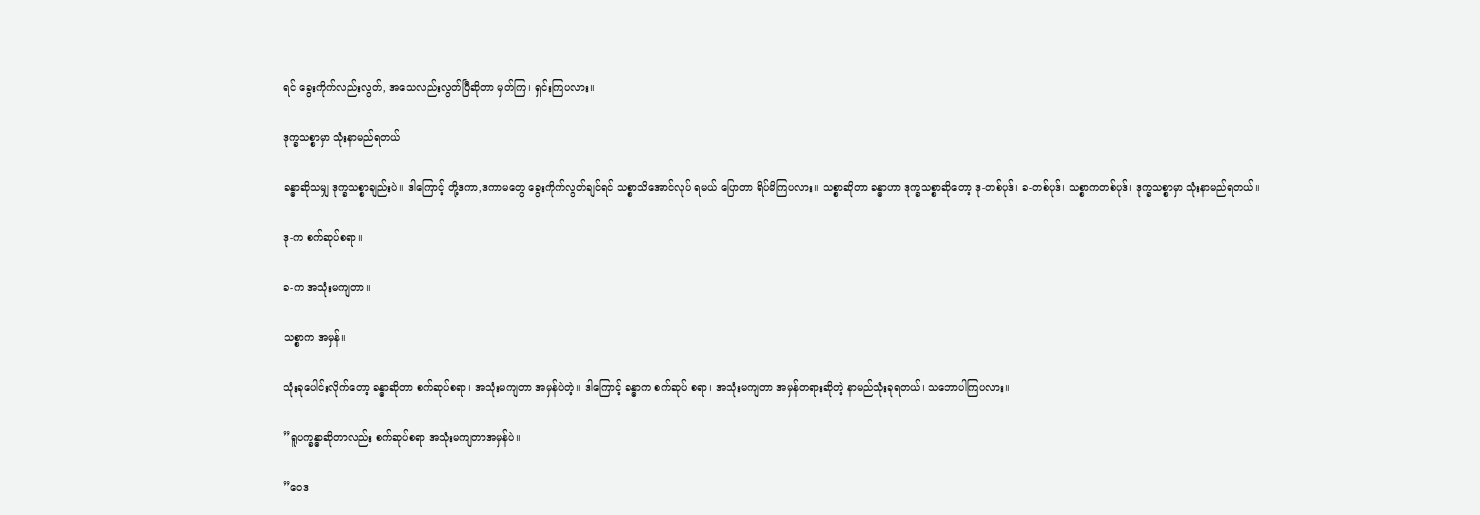ရင် ခွေးကိုက်လည်းလွတ်, အသေလည်းလွတ်ပြီဆိုတာ မှတ်ကြ၊ ရှင်းကြပလား။

ဒုက္ခသစ္စာမှာ သုံးနာမည်ရတယ်

ခန္ဓာဆိုသမျှ ဒုက္ခသစ္စာချည်းပဲ။ ဒါကြောင့် တို့ဒကာ,ဒကာမတွေ ခွေးကိုက်လွတ်ချင်ရင် သစ္စာသိအောင်လုပ် ရမယ် ပြောတာ ရိပ်မိကြပလား။ သစ္စာဆိုတာ ခန္ဓာဟာ ဒုက္ခသစ္စာဆိုတော့ ဒု-တစ်ပုဒ်၊ ခ-တစ်ပုဒ်၊ သစ္စာကတစ်ပုဒ်၊ ဒုက္ခသစ္စာမှာ သုံးနာမည်ရတယ်။

ဒု-က စက်ဆုပ်စရာ။

ခ-က အသုံးမကျတာ။

သစ္စာက အမှန်။

သုံးခုပေါင်းလိုက်တော့ ခန္ဓာဆိုတာ စက်ဆုပ်စရာ၊ အသုံးမကျတာ အမှန်ပဲတဲ့။ ဒါကြောင့် ခန္ဓာက စက်ဆုပ် စရာ၊ အသုံးမကျတာ အမှန်တရားဆိုတဲ့ နာမည်သုံးခုရတယ်၊ သဘောပါကြပလား။

”ရူပက္ခန္ဓာဆိုတာလည်း စက်ဆုပ်စရာ အသုံးမကျတာအမှန်ပဲ။

”ဝေဒ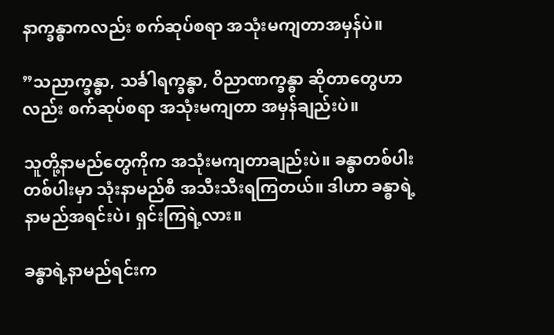နာက္ခန္ဓာကလည်း စက်ဆုပ်စရာ အသုံးမကျတာအမှန်ပဲ။

”သညာက္ခန္ဓာ, သင်္ခါရက္ခန္ဓာ, ဝိညာဏက္ခန္ဓာ ဆိုတာတွေဟာလည်း စက်ဆုပ်စရာ အသုံးမကျတာ အမှန်ချည်းပဲ။

သူတို့နာမည်တွေကိုက အသုံးမကျတာချည်းပဲ။ ခန္ဓာတစ်ပါးတစ်ပါးမှာ သုံးနာမည်စီ အသီးသီးရကြတယ်။ ဒါဟာ ခန္ဓာရဲ့ နာမည်အရင်းပဲ၊ ရှင်းကြရဲ့လား။

ခန္ဓာရဲ့နာမည်ရင်းက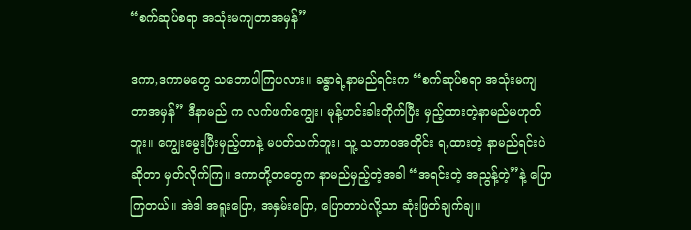“စက်ဆုပ်စရာ အသုံးမကျတာအမှန်”

ဒကာ,ဒကာမတွေ သဘောပါကြပလား။ ခန္ဓာရဲ့နာမည်ရင်းက “စက်ဆုပ်စရာ အသုံးမကျတာအမှန်” ဒီနာမည် က လက်ဖက်ကျွေး၊ မုန့်ဟင်းခါးတိုက်ပြီး မှည့်ထားတဲ့နာမည်မဟုတ်ဘူး။ ကျွေးမွေးပြီးမှည့်တာနဲ့ မပတ်သက်ဘူး၊ သူ့ သဘာဝအတိုင်း ရ,ထားတဲ့ နာမည်ရင်းပဲဆိုတာ မှတ်လိုက်ကြ။ ဒကာတို့တတွေက နာမည်မှည့်တဲ့အခါ “အရင်းတဲ့ အညွန့်တဲ့”နဲ့ ပြောကြတယ်။ အဲဒါ အရူးပြော, အနှမ်းပြော, ပြောတာပဲလို့သာ ဆုံးဖြတ်ချက်ချ။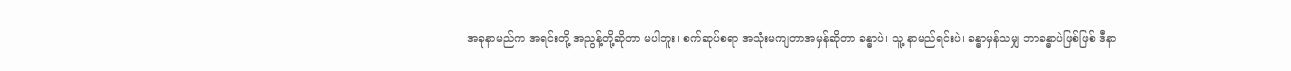အခုနာမည်က အရင်းတို့ အညွန့်တို့ဆိုတာ မပါဘူး၊ စက်ဆုပ်စရာ အသုံးမကျတာအမှန်ဆိုတာ ခန္ဓာပဲ၊ သူ့ နာမည်ရင်းပဲ၊ ခန္ဓာမှန်သမျှ ဘာခန္ဓာပဲဖြစ်ဖြစ် ဒီနာ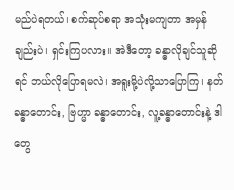မည်ပဲရတယ်၊ စက်ဆုပ်စရာ အသုံးမကျတာ အမှန်ချည်းပဲ၊ ရှင်းကြပလား။ အဲဒီတော့ ခန္ဓာလိုချင်သူဆိုရင် ဘယ်လိုပြောရမလဲ၊ အရူးမို့ပဲလို့သာပြောကြ၊ နတ်ခန္ဓာတောင်း, ဗြဟ္မာ ခန္ဓာတောင်း, လူ့ခန္ဓာတောင်းနဲ့ ဒါတွေ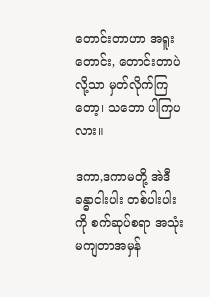တောင်းတာဟာ အရူးတောင်း, တောင်းတာပဲလို့သာ မှတ်လိုက်ကြတော့၊ သဘော ပါကြပလား။

ဒကာ,ဒကာမတို့ အဲဒီခန္ဓာငါးပါး တစ်ပါးပါးကို စက်ဆုပ်စရာ အသုံးမကျတာအမှန်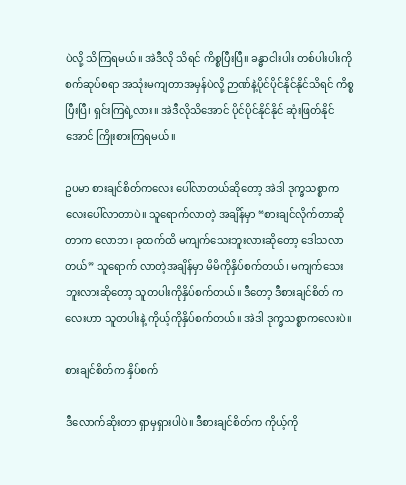ပဲလို့ သိကြရမယ်။ အဲဒီလို သိရင် ကိစ္စပြီးပြီ။ ခန္ဓာငါးပါး တစ်ပါးပါးကို စက်ဆုပ်စရာ အသုံးမကျတာအမှန်ပဲလို့ ဉာဏ်နဲ့ပိုင်ပိုင်နိုင်နိုင်သိရင် ကိစ္စပြီးပြီ၊ ရှင်းကြရဲ့လား။ အဲဒီလိုသိအောင် ပိုင်ပိုင်နိုင်နိုင် ဆုံးဖြတ်နိုင်အောင် ကြိုးစားကြရမယ်။

ဥပမာ စားချင်စိတ်ကလေး ပေါ်လာတယ်ဆိုတော့ အဲဒါ ဒုက္ခသစ္စာကလေးပေါ်လာတာပဲ။ သူရောက်လာတဲ့ အချိန်မှာ “စားချင်လိုက်တာဆိုတာက လောဘ၊ ခုထက်ထိ မကျက်သေးဘူးလားဆိုတော့ ဒေါသလာတယ်” သူရောက် လာတဲ့အချိန်မှာ မိမိကိုနှိပ်စက်တယ်၊ မကျက်သေးဘူးလားဆိုတော့ သူတပါးကိုနှိပ်စက်တယ်။ ဒီတော့ ဒီစားချင်စိတ် ကလေးဟာ သူတပါးနဲ့ ကိုယ့်ကိုနှိပ်စက်တယ်။ အဲဒါ ဒုက္ခသစ္စာကလေးပဲ။

စားချင်စိတ်က နှိပ်စက်

ဒီလောက်ဆိုးတာ ရှာမှရှားပါပဲ။ ဒီစားချင်စိတ်က ကိုယ့်ကို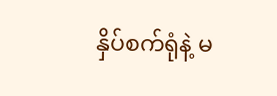နှိပ်စက်ရုံနဲ့ မ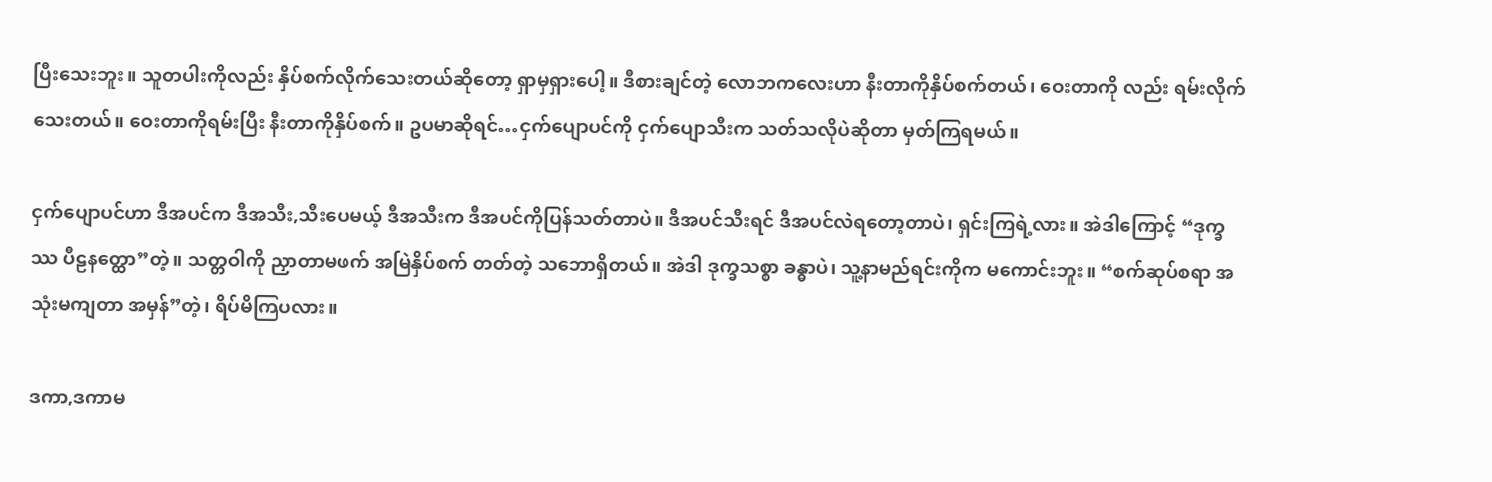ပြီးသေးဘူး။ သူတပါးကိုလည်း နှိပ်စက်လိုက်သေးတယ်ဆိုတော့ ရှာမှရှားပေါ့။ ဒီစားချင်တဲ့ လောဘကလေးဟာ နီးတာကိုနှိပ်စက်တယ်၊ ဝေးတာကို လည်း ရမ်းလိုက်သေးတယ်။ ဝေးတာကိုရမ်းပြီး နီးတာကိုနှိပ်စက်။ ဥပမာဆိုရင်…ငှက်ပျောပင်ကို ငှက်ပျောသီးက သတ်သလိုပဲဆိုတာ မှတ်ကြရမယ်။

ငှက်ပျောပင်ဟာ ဒီအပင်က ဒီအသီး,သီးပေမယ့် ဒီအသီးက ဒီအပင်ကိုပြန်သတ်တာပဲ။ ဒီအပင်သီးရင် ဒီအပင်လဲရတော့တာပဲ၊ ရှင်းကြရဲ့လား။ အဲဒါကြောင့် “ဒုက္ခဿ ပီဠနတ္ထော”တဲ့။ သတ္တဝါကို ညှာတာမဖက် အမြဲနှိပ်စက် တတ်တဲ့ သဘောရှိတယ်။ အဲဒါ ဒုက္ခသစ္စာ ခန္ဓာပဲ၊ သူ့နာမည်ရင်းကိုက မကောင်းဘူး။ “စက်ဆုပ်စရာ အသုံးမကျတာ အမှန်”တဲ့၊ ရိပ်မိကြပလား။

ဒကာ,ဒကာမ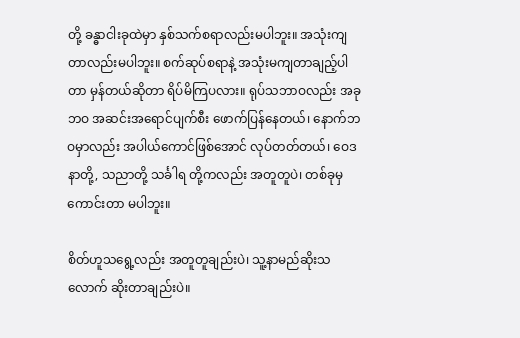တို့ ခန္ဓာငါးခုထဲမှာ နှစ်သက်စရာလည်းမပါဘူး။ အသုံးကျတာလည်းမပါဘူး။ စက်ဆုပ်စရာနဲ့ အသုံးမကျတာချည့်ပါတာ မှန်တယ်ဆိုတာ ရိပ်မိကြပလား။ ရုပ်သဘာဝလည်း အခုဘဝ အဆင်းအရောင်ပျက်စီး ဖောက်ပြန်နေတယ်၊ နောက်ဘဝမှာလည်း အပါယ်ကောင်ဖြစ်အောင် လုပ်တတ်တယ်၊ ဝေဒနာတို့, သညာတို့ သင်္ခါရ တို့ကလည်း အတူတူပဲ၊ တစ်ခုမှကောင်းတာ မပါဘူး။

စိတ်ဟူသရွေ့လည်း အတူတူချည်းပဲ၊ သူ့နာမည်ဆိုးသလောက် ဆိုးတာချည်းပဲ။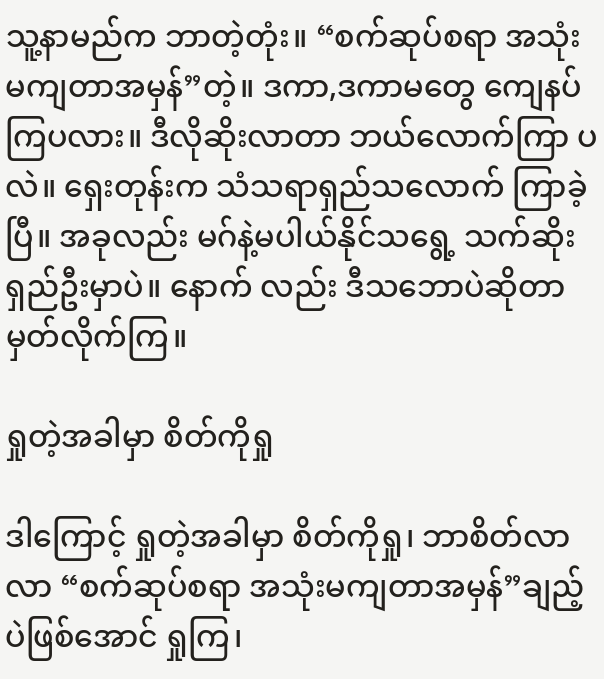သူ့နာမည်က ဘာတဲ့တုံး။ “စက်ဆုပ်စရာ အသုံးမကျတာအမှန်”တဲ့။ ဒကာ,ဒကာမတွေ ကျေနပ်ကြပလား။ ဒီလိုဆိုးလာတာ ဘယ်လောက်ကြာ ပလဲ။ ရှေးတုန်းက သံသရာရှည်သလောက် ကြာခဲ့ပြီ။ အခုလည်း မဂ်နဲ့မပါယ်နိုင်သရွေ့ သက်ဆိုးရှည်ဦးမှာပဲ။ နောက် လည်း ဒီသဘောပဲဆိုတာ မှတ်လိုက်ကြ။

ရှုတဲ့အခါမှာ စိတ်ကိုရှု

ဒါကြောင့် ရှုတဲ့အခါမှာ စိတ်ကိုရှု၊ ဘာစိတ်လာလာ “စက်ဆုပ်စရာ အသုံးမကျတာအမှန်”ချည့်ပဲဖြစ်အောင် ရှုကြ၊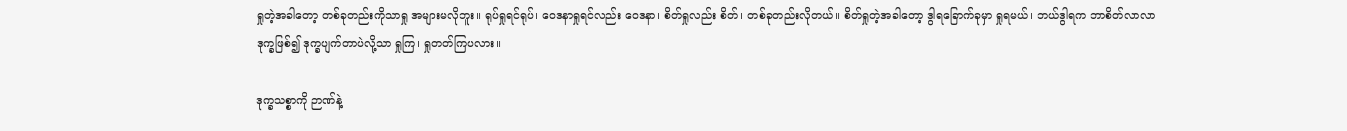ရှုတဲ့အခါတော့ တစ်ခုတည်းကိုသာရှု အများမလိုဘူး။ ရုပ်ရှုရင်ရုပ်၊ ဝေဒနာရှုရင်လည်း ဝေဒနာ၊ စိတ်ရှုလည်း စိတ်၊ တစ်ခုတည်းလိုတယ်။ စိတ်ရှုတဲ့အခါတော့ ဒွါရခြောက်ခုမှာ ရှုရမယ်၊ ဘယ်ဒွါရက ဘာစိတ်လာလာ ဒုက္ခဖြစ်၍ ဒုက္ခပျက်တာပဲလို့သာ ရှုကြ၊ ရှုတတ်ကြပလား။

ဒုက္ခသစ္စာကို ဉာဏ်နဲ့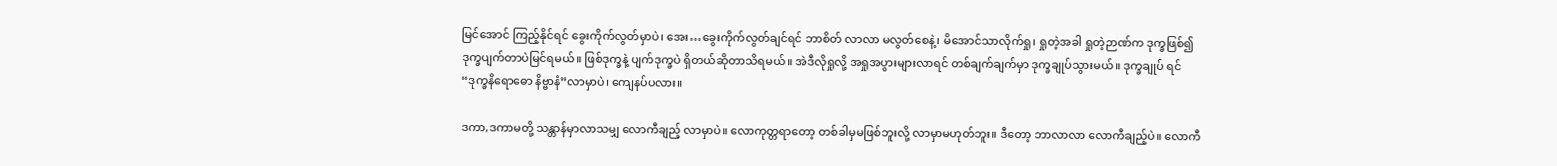မြင်အောင် ကြည့်နိုင်ရင် ခွေးကိုက်လွတ်မှာပဲ၊ အေး…ခွေးကိုက်လွတ်ချင်ရင် ဘာစိတ် လာလာ မလွတ်စေနဲ့၊ မိအောင်သာလိုက်ရှု၊ ရှုတဲ့အခါ ရှုတဲ့ဉာဏ်က ဒုက္ခဖြစ်၍ ဒုက္ခပျက်တာပဲမြင်ရမယ်။ ဖြစ်ဒုက္ခနဲ့ ပျက်ဒုက္ခပဲ ရှိတယ်ဆိုတာသိရမယ်။ အဲဒီလိုရှုလို့ အရှုအပွားများလာရင် တစ်ချက်ချက်မှာ ဒုက္ခချုပ်သွားမယ်။ ဒုက္ခချုပ် ရင် “ဒုက္ခနိရောဓော နိဗ္ဗာနံ”လာမှာပဲ၊ ကျေနပ်ပလား။

ဒကာ,ဒကာမတို့ သန္တာန်မှာလာသမျှ လောကီချည့် လာမှာပဲ။ လောကုတ္တရာတော့ တစ်ခါမှမဖြစ်ဘူးလို့ လာမှာမဟုတ်ဘူး။ ဒီတော့ ဘာလာလာ လောကီချည့်ပဲ။ လောကီ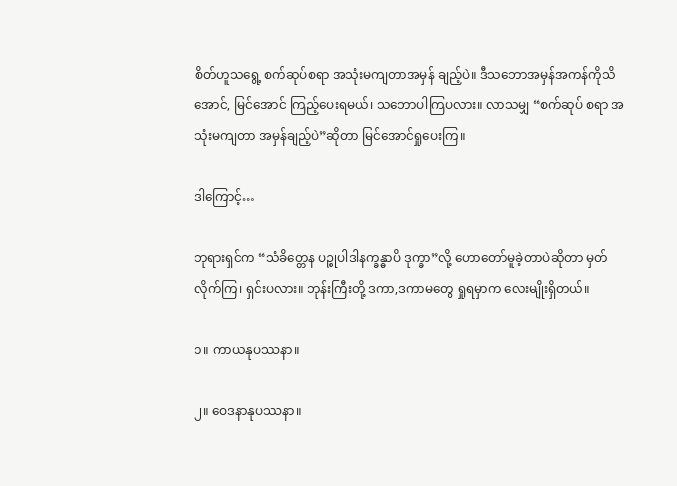စိတ်ဟူသရွေ့ စက်ဆုပ်စရာ အသုံးမကျတာအမှန် ချည့်ပဲ။ ဒီသဘောအမှန်အကန်ကိုသိအောင်, မြင်အောင် ကြည့်ပေးရမယ်၊ သဘောပါကြပလား။ လာသမျှ “စက်ဆုပ် စရာ အသုံးမကျတာ အမှန်ချည့်ပဲ”ဆိုတာ မြင်အောင်ရှုပေးကြ။

ဒါကြောင့်…

ဘုရားရှင်က “သံခိတ္တေန ပဉ္စုပါဒါနက္ခန္ဓာပိ ဒုက္ခာ”လို့ ဟောတော်မူခဲ့တာပဲဆိုတာ မှတ်လိုက်ကြ၊ ရှင်းပလား။ ဘုန်းကြီးတို့ ဒကာ,ဒကာမတွေ ရှုရမှာက လေးမျိုးရှိတယ်။

၁။ ကာယနုပဿနာ။

၂။ ဝေဒနာနုပဿနာ။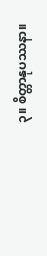၃။ စိတ္တာနုပဿနာ။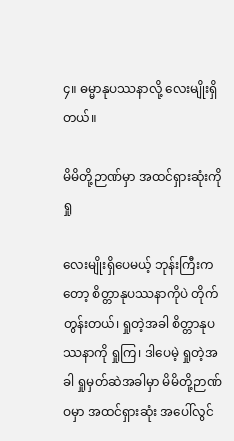၄။ ဓမ္မာနုပဿနာလို့ လေးမျိုးရှိတယ်။

မိမိတို့ဉာဏ်မှာ အထင်ရှားဆုံးကိုရှု

လေးမျိုးရှိပေမယ့် ဘုန်းကြီးကတော့ စိတ္တာနုပဿနာကိုပဲ တိုက်တွန်းတယ်၊ ရှုတဲ့အခါ စိတ္တာနုပဿနာကို ရှုကြ၊ ဒါပေမဲ့ ရှုတဲ့အခါ ရှုမှတ်ဆဲအခါမှာ မိမိတို့ဉာဏ်ဝမှာ အထင်ရှားဆုံး အပေါ်လွင်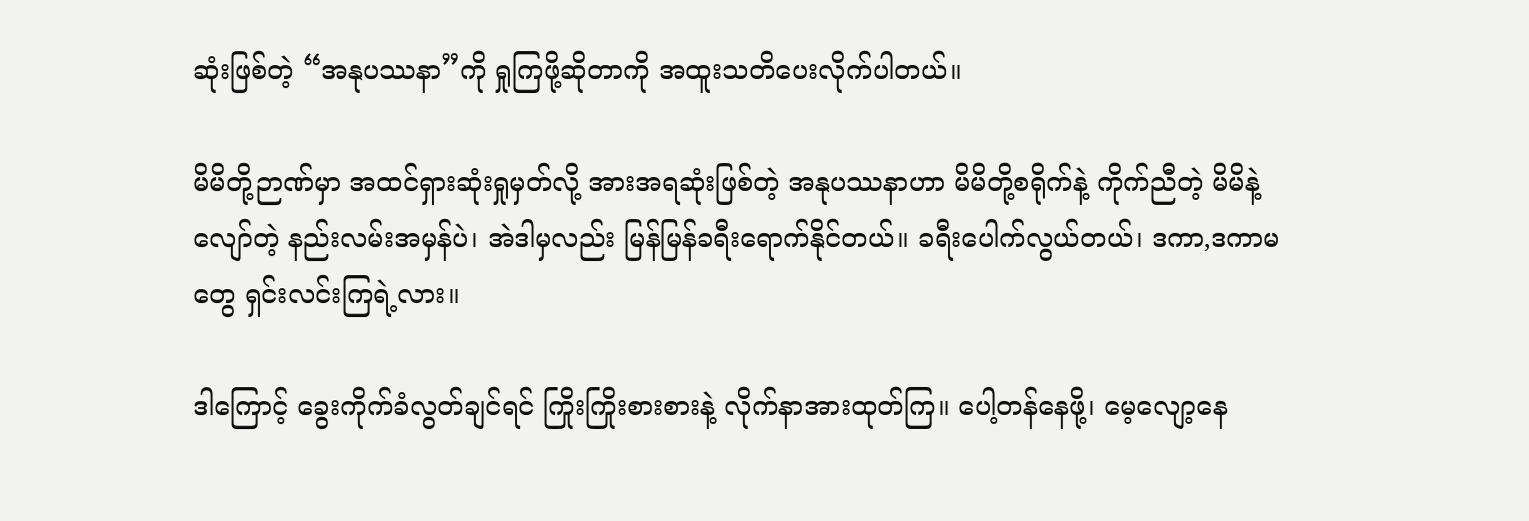ဆုံးဖြစ်တဲ့ “အနုပဿနာ”ကို ရှုကြဖို့ဆိုတာကို အထူးသတိပေးလိုက်ပါတယ်။

မိမိတို့ဉာဏ်မှာ အထင်ရှားဆုံးရှုမှတ်လို့ အားအရဆုံးဖြစ်တဲ့ အနုပဿနာဟာ မိမိတို့စရိုက်နဲ့ ကိုက်ညီတဲ့ မိမိနဲ့လျော်တဲ့ နည်းလမ်းအမှန်ပဲ၊ အဲဒါမှလည်း မြန်မြန်ခရီးရောက်နိုင်တယ်။ ခရီးပေါက်လွယ်တယ်၊ ဒကာ,ဒကာမတွေ ရှင်းလင်းကြရဲ့လား။

ဒါကြောင့် ခွေးကိုက်ခံလွတ်ချင်ရင် ကြိုးကြိုးစားစားနဲ့ လိုက်နာအားထုတ်ကြ။ ပေါ့တန်နေဖို့၊ မေ့လျော့နေ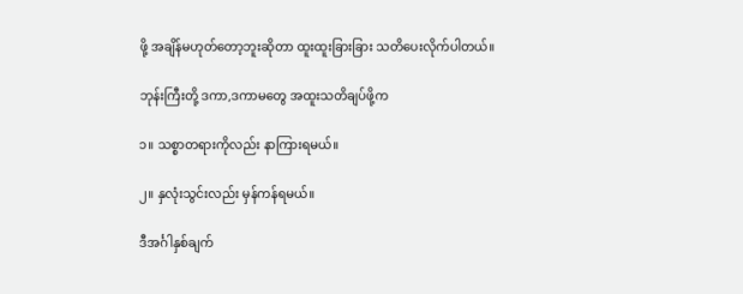ဖို့ အချိန်မဟုတ်တော့ဘူးဆိုတာ ထူးထူးခြားခြား သတိပေးလိုက်ပါတယ်။

ဘုန်းကြီးတို့ ဒကာ,ဒကာမတွေ အထူးသတိချပ်ဖို့က

၁။ သစ္စာတရားကိုလည်း နာကြားရမယ်။

၂။ နှလုံးသွင်းလည်း မှန်ကန်ရမယ်။

ဒီအင်္ဂါနှစ်ချက်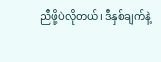ညီဖို့ပဲလိုတယ်၊ ဒီနှစ်ချက်နဲ့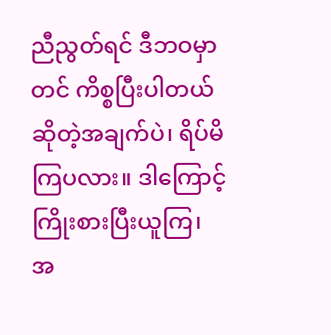ညီညွတ်ရင် ဒီဘဝမှာတင် ကိစ္စပြီးပါတယ်ဆိုတဲ့အချက်ပဲ၊ ရိပ်မိ ကြပလား။ ဒါကြောင့် ကြိုးစားပြီးယူကြ၊ အ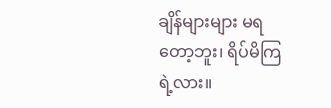ချိန်များများ မရတော့ဘူး၊ ရိပ်မိကြရဲ့လား။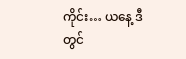ကိုင်း… ယနေ့ ဒီတွင်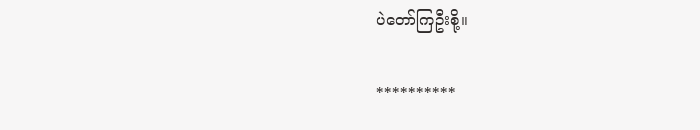ပဲတော်ကြဦးစို့။

**********